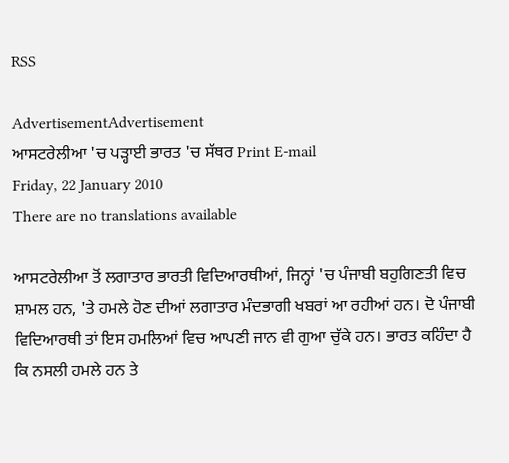RSS

AdvertisementAdvertisement
ਆਸਟਰੇਲੀਆ 'ਚ ਪੜ੍ਹਾਈ ਭਾਰਤ 'ਚ ਸੱਥਰ Print E-mail
Friday, 22 January 2010
There are no translations available

ਆਸਟਰੇਲੀਆ ਤੋਂ ਲਗਾਤਾਰ ਭਾਰਤੀ ਵਿਦਿਆਰਥੀਆਂ, ਜਿਨ੍ਹਾਂ 'ਚ ਪੰਜਾਬੀ ਬਹੁਗਿਣਤੀ ਵਿਚ ਸ਼ਾਮਲ ਹਨ, 'ਤੇ ਹਮਲੇ ਹੋਣ ਦੀਆਂ ਲਗਾਤਾਰ ਮੰਦਭਾਗੀ ਖਬਰਾਂ ਆ ਰਹੀਆਂ ਹਨ। ਦੋ ਪੰਜਾਬੀ ਵਿਦਿਆਰਥੀ ਤਾਂ ਇਸ ਹਮਲਿਆਂ ਵਿਚ ਆਪਣੀ ਜਾਨ ਵੀ ਗੁਆ ਚੁੱਕੇ ਹਨ। ਭਾਰਤ ਕਹਿੰਦਾ ਹੈ ਕਿ ਨਸਲੀ ਹਮਲੇ ਹਨ ਤੇ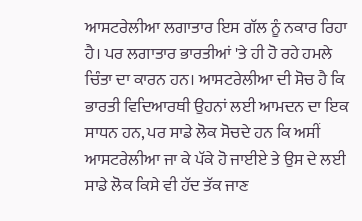ਆਸਟਰੇਲੀਆ ਲਗਾਤਾਰ ਇਸ ਗੱਲ ਨੂੰ ਨਕਾਰ ਰਿਹਾ ਹੈ। ਪਰ ਲਗਾਤਾਰ ਭਾਰਤੀਆਂ 'ਤੇ ਹੀ ਹੋ ਰਹੇ ਹਮਲੇ ਚਿੰਤਾ ਦਾ ਕਾਰਨ ਹਨ। ਆਸਟਰੇਲੀਆ ਦੀ ਸੋਚ ਹੈ ਕਿ ਭਾਰਤੀ ਵਿਦਿਆਰਥੀ ਉਹਨਾਂ ਲਈ ਆਮਦਨ ਦਾ ਇਕ ਸਾਧਨ ਹਨ, ਪਰ ਸਾਡੇ ਲੋਕ ਸੋਚਦੇ ਹਨ ਕਿ ਅਸੀਂ ਆਸਟਰੇਲੀਆ ਜਾ ਕੇ ਪੱਕੇ ਹੋ ਜਾਈਏ ਤੇ ਉਸ ਦੇ ਲਈ ਸਾਡੇ ਲੋਕ ਕਿਸੇ ਵੀ ਹੱਦ ਤੱਕ ਜਾਣ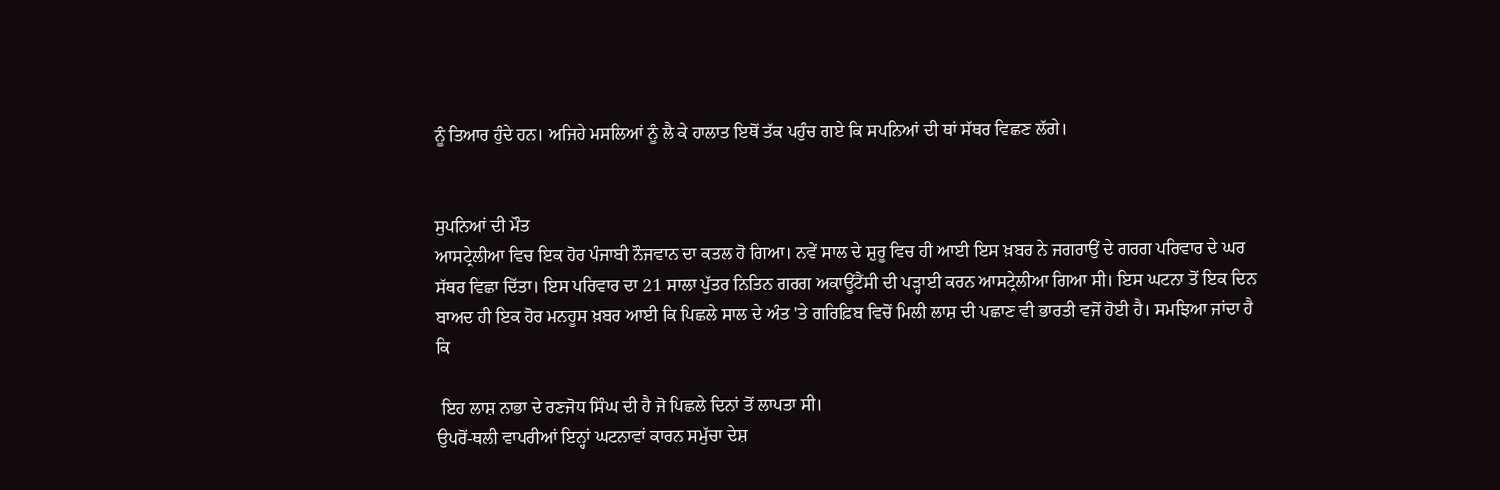ਨੂੰ ਤਿਆਰ ਹੁੰਦੇ ਹਨ। ਅਜਿਹੇ ਮਸਲਿਆਂ ਨੂੰ ਲੈ ਕੇ ਹਾਲਾਤ ਇਥੋਂ ਤੱਕ ਪਹੁੰਚ ਗਏ ਕਿ ਸਪਨਿਆਂ ਦੀ ਥਾਂ ਸੱਥਰ ਵਿਛਣ ਲੱਗੇ।


ਸੁਪਨਿਆਂ ਦੀ ਮੌਤ
ਆਸਟ੍ਰੇਲੀਆ ਵਿਚ ਇਕ ਹੋਰ ਪੰਜਾਬੀ ਨੌਜਵਾਨ ਦਾ ਕਤਲ ਹੋ ਗਿਆ। ਨਵੇਂ ਸਾਲ ਦੇ ਸ਼ੁਰੂ ਵਿਚ ਹੀ ਆਈ ਇਸ ਖ਼ਬਰ ਨੇ ਜਗਰਾਉਂ ਦੇ ਗਰਗ ਪਰਿਵਾਰ ਦੇ ਘਰ ਸੱਥਰ ਵਿਛਾ ਦਿੱਤਾ। ਇਸ ਪਰਿਵਾਰ ਦਾ 21 ਸਾਲਾ ਪੁੱਤਰ ਨਿਤਿਨ ਗਰਗ ਅਕਾਊਂਟੈਂਸੀ ਦੀ ਪੜ੍ਹਾਈ ਕਰਨ ਆਸਟ੍ਰੇਲੀਆ ਗਿਆ ਸੀ। ਇਸ ਘਟਨਾ ਤੋਂ ਇਕ ਦਿਨ ਬਾਅਦ ਹੀ ਇਕ ਹੋਰ ਮਨਹੂਸ ਖ਼ਬਰ ਆਈ ਕਿ ਪਿਛਲੇ ਸਾਲ ਦੇ ਅੰਤ 'ਤੇ ਗਰਿਫ਼ਿਬ ਵਿਚੋਂ ਮਿਲੀ ਲਾਸ਼ ਦੀ ਪਛਾਣ ਵੀ ਭਾਰਤੀ ਵਜੋਂ ਹੋਈ ਹੈ। ਸਮਝਿਆ ਜਾਂਦਾ ਹੈ ਕਿ

 ਇਹ ਲਾਸ਼ ਨਾਭਾ ਦੇ ਰਣਜੋਧ ਸਿੰਘ ਦੀ ਹੈ ਜੋ ਪਿਛਲੇ ਦਿਨਾਂ ਤੋਂ ਲਾਪਤਾ ਸੀ।
ਉਪਰੋਂ-ਥਲੀ ਵਾਪਰੀਆਂ ਇਨ੍ਹਾਂ ਘਟਨਾਵਾਂ ਕਾਰਨ ਸਮੁੱਚਾ ਦੇਸ਼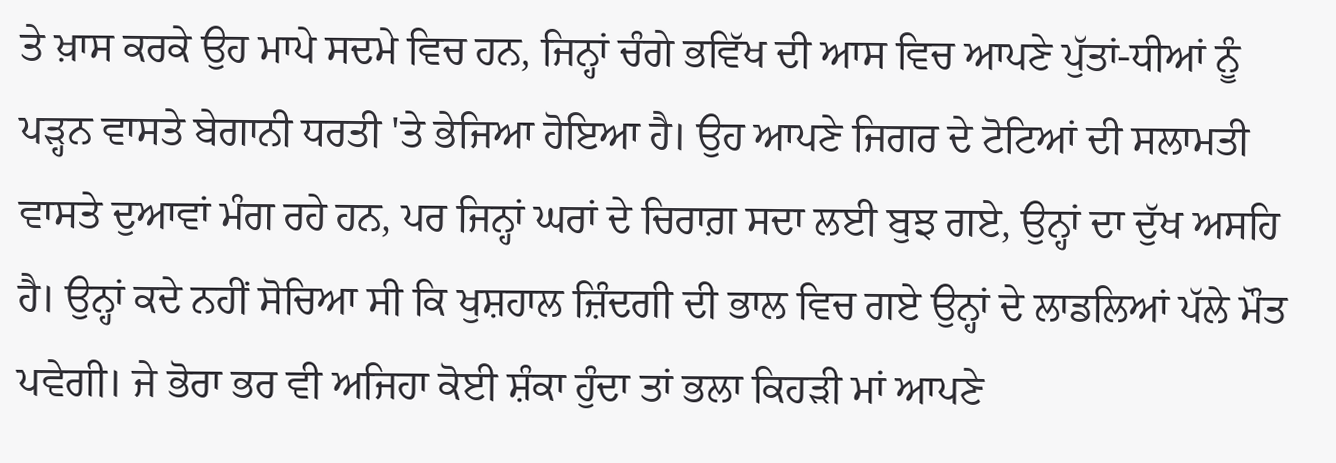ਤੇ ਖ਼ਾਸ ਕਰਕੇ ਉਹ ਮਾਪੇ ਸਦਮੇ ਵਿਚ ਹਨ, ਜਿਨ੍ਹਾਂ ਚੰਗੇ ਭਵਿੱਖ ਦੀ ਆਸ ਵਿਚ ਆਪਣੇ ਪੁੱਤਾਂ-ਧੀਆਂ ਨੂੰ ਪੜ੍ਹਨ ਵਾਸਤੇ ਬੇਗਾਨੀ ਧਰਤੀ 'ਤੇ ਭੇਜਿਆ ਹੋਇਆ ਹੈ। ਉਹ ਆਪਣੇ ਜਿਗਰ ਦੇ ਟੋਟਿਆਂ ਦੀ ਸਲਾਮਤੀ ਵਾਸਤੇ ਦੁਆਵਾਂ ਮੰਗ ਰਹੇ ਹਨ, ਪਰ ਜਿਨ੍ਹਾਂ ਘਰਾਂ ਦੇ ਚਿਰਾਗ਼ ਸਦਾ ਲਈ ਬੁਝ ਗਏ, ਉਨ੍ਹਾਂ ਦਾ ਦੁੱਖ ਅਸਹਿ ਹੈ। ਉਨ੍ਹਾਂ ਕਦੇ ਨਹੀਂ ਸੋਚਿਆ ਸੀ ਕਿ ਖੁਸ਼ਹਾਲ ਜ਼ਿੰਦਗੀ ਦੀ ਭਾਲ ਵਿਚ ਗਏ ਉਨ੍ਹਾਂ ਦੇ ਲਾਡਲਿਆਂ ਪੱਲੇ ਮੌਤ ਪਵੇਗੀ। ਜੇ ਭੋਰਾ ਭਰ ਵੀ ਅਜਿਹਾ ਕੋਈ ਸ਼ੰਕਾ ਹੁੰਦਾ ਤਾਂ ਭਲਾ ਕਿਹੜੀ ਮਾਂ ਆਪਣੇ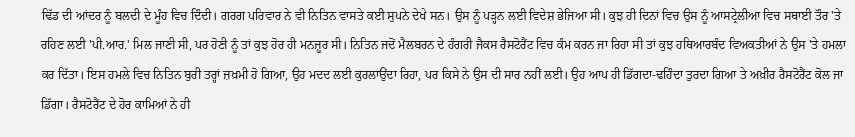ਢਿੱਡ ਦੀ ਆਂਦਰ ਨੂੰ ਬਲਦੀ ਦੇ ਮੂੰਹ ਵਿਚ ਦਿੰਦੀ। ਗਰਗ ਪਰਿਵਾਰ ਨੇ ਵੀ ਨਿਤਿਨ ਵਾਸਤੇ ਕਈ ਸੁਪਨੇ ਦੇਖੇ ਸਨ। ਉਸ ਨੂੰ ਪੜ੍ਹਨ ਲਈ ਵਿਦੇਸ਼ ਭੇਜਿਆ ਸੀ। ਕੁਝ ਹੀ ਦਿਨਾਂ ਵਿਚ ਉਸ ਨੂੰ ਆਸਟ੍ਰੇਲੀਆ ਵਿਚ ਸਥਾਈ ਤੌਰ 'ਤੇ ਰਹਿਣ ਲਈ 'ਪੀ.ਆਰ.' ਮਿਲ ਜਾਣੀ ਸੀ, ਪਰ ਹੋਣੀ ਨੂੰ ਤਾਂ ਕੁਝ ਹੋਰ ਹੀ ਮਨਜ਼ੂਰ ਸੀ। ਨਿਤਿਨ ਜਦੋਂ ਮੈਲਬਰਨ ਦੇ ਹੰਗਰੀ ਜੈਕਸ ਰੈਸਟੋਰੈਂਟ ਵਿਚ ਕੰਮ ਕਰਨ ਜਾ ਰਿਹਾ ਸੀ ਤਾਂ ਕੁਝ ਹਥਿਆਰਬੰਦ ਵਿਅਕਤੀਆਂ ਨੇ ਉਸ 'ਤੇ ਹਮਲਾ ਕਰ ਦਿੱਤਾ। ਇਸ ਹਮਲੇ ਵਿਚ ਨਿਤਿਨ ਬੁਰੀ ਤਰ੍ਹਾਂ ਜ਼ਖ਼ਮੀ ਹੋ ਗਿਆ, ਉਹ ਮਦਦ ਲਈ ਕੁਰਲਾਉਂਦਾ ਰਿਹਾ, ਪਰ ਕਿਸੇ ਨੇ ਉਸ ਦੀ ਸਾਰ ਨਹੀਂ ਲਈ। ਉਹ ਆਪ ਹੀ ਡਿੱਗਦਾ-ਢਹਿੰਦਾ ਤੁਰਦਾ ਗਿਆ ਤੇ ਅਖ਼ੀਰ ਰੈਸਟੋਰੈਂਟ ਕੋਲ ਜਾ ਡਿੱਗਾ। ਰੈਸਟੋਰੈਂਟ ਦੇ ਹੋਰ ਕਾਮਿਆਂ ਨੇ ਹੀ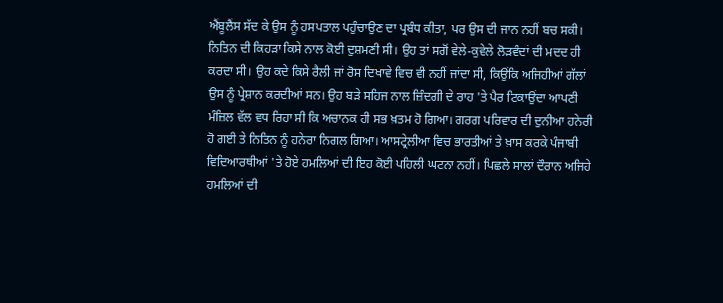ਐਂਬੂਲੈਂਸ ਸੱਦ ਕੇ ਉਸ ਨੂੰ ਹਸਪਤਾਲ ਪਹੁੰਚਾਉਣ ਦਾ ਪ੍ਰਬੰਧ ਕੀਤਾ, ਪਰ ਉਸ ਦੀ ਜਾਨ ਨਹੀਂ ਬਚ ਸਕੀ।
ਨਿਤਿਨ ਦੀ ਕਿਹੜਾ ਕਿਸੇ ਨਾਲ ਕੋਈ ਦੁਸ਼ਮਣੀ ਸੀ। ਉਹ ਤਾਂ ਸਗੋਂ ਵੇਲੇ-ਕੁਵੇਲੇ ਲੋੜਵੰਦਾਂ ਦੀ ਮਦਦ ਹੀ ਕਰਦਾ ਸੀ। ਉਹ ਕਦੇ ਕਿਸੇ ਰੈਲੀ ਜਾਂ ਰੋਸ ਦਿਖਾਵੇ ਵਿਚ ਵੀ ਨਹੀਂ ਜਾਂਦਾ ਸੀ, ਕਿਉਂਕਿ ਅਜਿਹੀਆਂ ਗੱਲਾਂ ਉਸ ਨੂੰ ਪ੍ਰੇਸ਼ਾਨ ਕਰਦੀਆਂ ਸਨ। ਉਹ ਬੜੇ ਸਹਿਜ ਨਾਲ ਜ਼ਿੰਦਗੀ ਦੇ ਰਾਹ 'ਤੇ ਪੈਰ ਟਿਕਾਉਂਦਾ ਆਪਣੀ ਮੰਜ਼ਿਲ ਵੱਲ ਵਧ ਰਿਹਾ ਸੀ ਕਿ ਅਚਾਨਕ ਹੀ ਸਭ ਖ਼ਤਮ ਹੋ ਗਿਆ। ਗਰਗ ਪਰਿਵਾਰ ਦੀ ਦੁਨੀਆ ਹਨੇਰੀ ਹੋ ਗਈ ਤੇ ਨਿਤਿਨ ਨੂੰ ਹਨੇਰਾ ਨਿਗਲ ਗਿਆ। ਆਸਟ੍ਰੇਲੀਆ ਵਿਚ ਭਾਰਤੀਆਂ ਤੇ ਖ਼ਾਸ ਕਰਕੇ ਪੰਜਾਬੀ ਵਿਦਿਆਰਥੀਆਂ 'ਤੇ ਹੋਏ ਹਮਲਿਆਂ ਦੀ ਇਹ ਕੋਈ ਪਹਿਲੀ ਘਟਨਾ ਨਹੀਂ। ਪਿਛਲੇ ਸਾਲਾਂ ਦੌਰਾਨ ਅਜਿਹੇ ਹਮਲਿਆਂ ਦੀ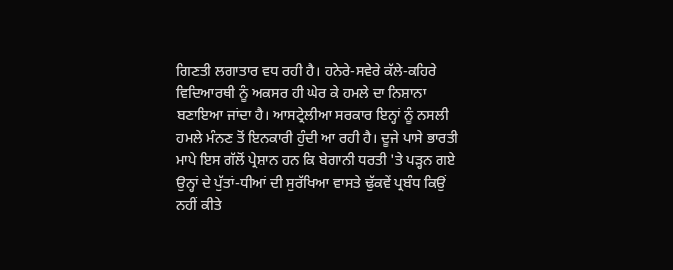ਗਿਣਤੀ ਲਗਾਤਾਰ ਵਧ ਰਹੀ ਹੈ। ਹਨੇਰੇ-ਸਵੇਰੇ ਕੱਲੇ-ਕਹਿਰੇ ਵਿਦਿਆਰਥੀ ਨੂੰ ਅਕਸਰ ਹੀ ਘੇਰ ਕੇ ਹਮਲੇ ਦਾ ਨਿਸ਼ਾਨਾ ਬਣਾਇਆ ਜਾਂਦਾ ਹੈ। ਆਸਟ੍ਰੇਲੀਆ ਸਰਕਾਰ ਇਨ੍ਹਾਂ ਨੂੰ ਨਸਲੀ ਹਮਲੇ ਮੰਨਣ ਤੋਂ ਇਨਕਾਰੀ ਹੁੰਦੀ ਆ ਰਹੀ ਹੈ। ਦੂਜੇ ਪਾਸੇ ਭਾਰਤੀ ਮਾਪੇ ਇਸ ਗੱਲੋਂ ਪ੍ਰੇਸ਼ਾਨ ਹਨ ਕਿ ਬੇਗਾਨੀ ਧਰਤੀ 'ਤੇ ਪੜ੍ਹਨ ਗਏ ਉਨ੍ਹਾਂ ਦੇ ਪੁੱਤਾਂ-ਧੀਆਂ ਦੀ ਸੁਰੱਖਿਆ ਵਾਸਤੇ ਢੁੱਕਵੇਂ ਪ੍ਰਬੰਧ ਕਿਉਂ ਨਹੀਂ ਕੀਤੇ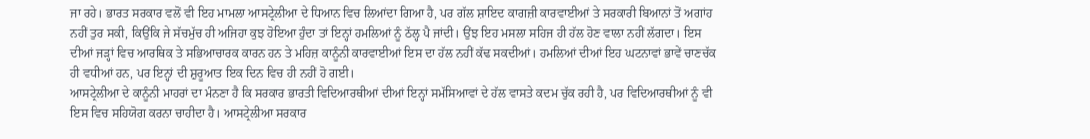ਜਾ ਰਹੇ। ਭਾਰਤ ਸਰਕਾਰ ਵਲੋਂ ਵੀ ਇਹ ਮਾਮਲਾ ਆਸਟ੍ਰੇਲੀਆ ਦੇ ਧਿਆਨ ਵਿਚ ਲਿਆਂਦਾ ਗਿਆ ਹੈ, ਪਰ ਗੱਲ ਸ਼ਾਇਦ ਕਾਗਜ਼ੀ ਕਾਰਵਾਈਆਂ ਤੇ ਸਰਕਾਰੀ ਬਿਆਨਾਂ ਤੋਂ ਅਗਾਂਹ ਨਹੀਂ ਤੁਰ ਸਕੀ, ਕਿਉਂਕਿ ਜੇ ਸੱਚਮੁੱਚ ਹੀ ਅਜਿਹਾ ਕੁਝ ਹੋਇਆ ਹੁੰਦਾ ਤਾਂ ਇਨ੍ਹਾਂ ਹਮਲਿਆਂ ਨੂੰ ਠੱਲ੍ਹ ਪੈ ਜਾਂਦੀ। ਉਂਝ ਇਹ ਮਸਲਾ ਸਹਿਜ ਹੀ ਹੱਲ ਹੋਣ ਵਾਲਾ ਨਹੀਂ ਲੱਗਦਾ। ਇਸ ਦੀਆਂ ਜੜ੍ਹਾਂ ਵਿਚ ਆਰਥਿਕ ਤੇ ਸਭਿਆਚਾਰਕ ਕਾਰਨ ਹਨ ਤੇ ਮਹਿਜ਼ ਕਾਨੂੰਨੀ ਕਾਰਵਾਈਆਂ ਇਸ ਦਾ ਹੱਲ ਨਹੀਂ ਕੱਢ ਸਕਦੀਆਂ। ਹਮਲਿਆਂ ਦੀਆਂ ਇਹ ਘਟਨਾਵਾਂ ਭਾਵੇਂ ਚਾਣਚੱਕ ਹੀ ਵਧੀਆਂ ਹਨ, ਪਰ ਇਨ੍ਹਾਂ ਦੀ ਸ਼ੁਰੂਆਤ ਇਕ ਦਿਨ ਵਿਚ ਹੀ ਨਹੀਂ ਹੋ ਗਈ।
ਆਸਟ੍ਰੇਲੀਆ ਦੇ ਕਾਨੂੰਨੀ ਮਾਹਰਾਂ ਦਾ ਮੰਨਣਾ ਹੈ ਕਿ ਸਰਕਾਰ ਭਾਰਤੀ ਵਿਦਿਆਰਥੀਆਂ ਦੀਆਂ ਇਨ੍ਹਾਂ ਸਮੱਸਿਆਵਾਂ ਦੇ ਹੱਲ ਵਾਸਤੇ ਕਦਮ ਚੁੱਕ ਰਹੀ ਹੈ, ਪਰ ਵਿਦਿਆਰਥੀਆਂ ਨੂੰ ਵੀ ਇਸ ਵਿਚ ਸਹਿਯੋਗ ਕਰਨਾ ਚਾਹੀਦਾ ਹੈ। ਆਸਟ੍ਰੇਲੀਆ ਸਰਕਾਰ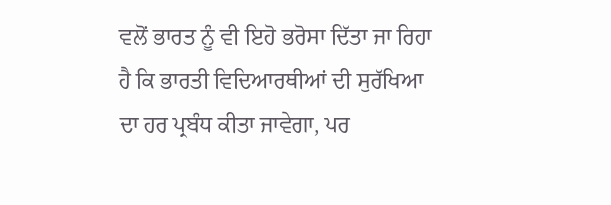ਵਲੋਂ ਭਾਰਤ ਨੂੰ ਵੀ ਇਹੋ ਭਰੋਸਾ ਦਿੱਤਾ ਜਾ ਰਿਹਾ ਹੈ ਕਿ ਭਾਰਤੀ ਵਿਦਿਆਰਥੀਆਂ ਦੀ ਸੁਰੱਖਿਆ ਦਾ ਹਰ ਪ੍ਰਬੰਧ ਕੀਤਾ ਜਾਵੇਗਾ, ਪਰ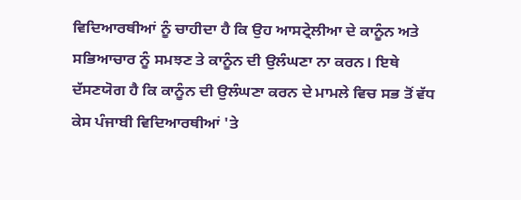ਵਿਦਿਆਰਥੀਆਂ ਨੂੰ ਚਾਹੀਦਾ ਹੈ ਕਿ ਉਹ ਆਸਟ੍ਰੇਲੀਆ ਦੇ ਕਾਨੂੰਨ ਅਤੇ ਸਭਿਆਚਾਰ ਨੂੰ ਸਮਝਣ ਤੇ ਕਾਨੂੰਨ ਦੀ ਉਲੰਘਣਾ ਨਾ ਕਰਨ। ਇਥੇ ਦੱਸਣਯੋਗ ਹੈ ਕਿ ਕਾਨੂੰਨ ਦੀ ਉਲੰਘਣਾ ਕਰਨ ਦੇ ਮਾਮਲੇ ਵਿਚ ਸਭ ਤੋਂ ਵੱਧ ਕੇਸ ਪੰਜਾਬੀ ਵਿਦਿਆਰਥੀਆਂ 'ਤੇ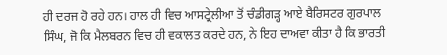ਹੀ ਦਰਜ ਹੋ ਰਹੇ ਹਨ। ਹਾਲ ਹੀ ਵਿਚ ਆਸਟ੍ਰੇਲੀਆ ਤੋਂ ਚੰਡੀਗੜ੍ਹ ਆਏ ਬੈਰਿਸਟਰ ਗੁਰਪਾਲ ਸਿੰਘ, ਜੋ ਕਿ ਮੈਲਬਰਨ ਵਿਚ ਹੀ ਵਕਾਲਤ ਕਰਦੇ ਹਨ, ਨੇ ਇਹ ਦਾਅਵਾ ਕੀਤਾ ਹੈ ਕਿ ਭਾਰਤੀ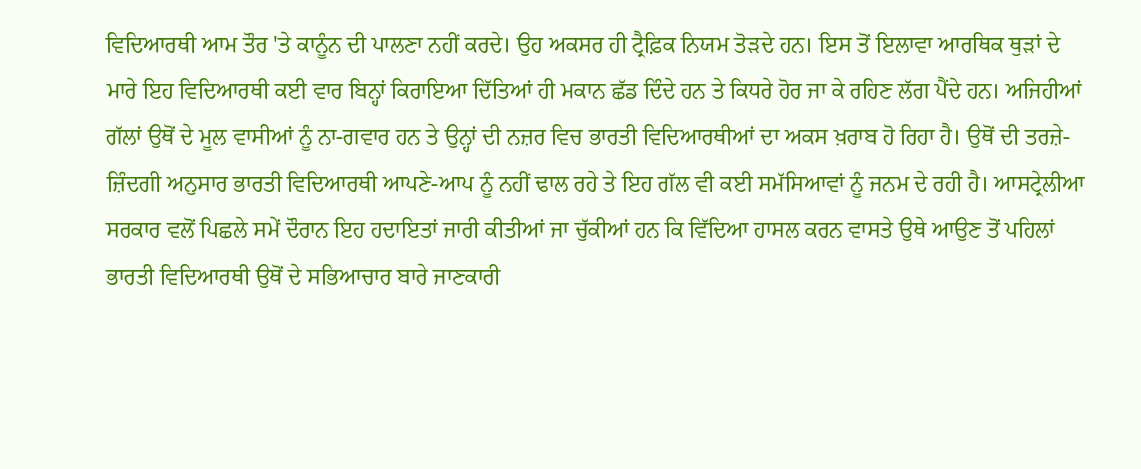ਵਿਦਿਆਰਥੀ ਆਮ ਤੌਰ 'ਤੇ ਕਾਨੂੰਨ ਦੀ ਪਾਲਣਾ ਨਹੀਂ ਕਰਦੇ। ਉਹ ਅਕਸਰ ਹੀ ਟ੍ਰੈਫ਼ਿਕ ਨਿਯਮ ਤੋੜਦੇ ਹਨ। ਇਸ ਤੋਂ ਇਲਾਵਾ ਆਰਥਿਕ ਥੁੜਾਂ ਦੇ ਮਾਰੇ ਇਹ ਵਿਦਿਆਰਥੀ ਕਈ ਵਾਰ ਬਿਨ੍ਹਾਂ ਕਿਰਾਇਆ ਦਿੱਤਿਆਂ ਹੀ ਮਕਾਨ ਛੱਡ ਦਿੰਦੇ ਹਨ ਤੇ ਕਿਧਰੇ ਹੋਰ ਜਾ ਕੇ ਰਹਿਣ ਲੱਗ ਪੈਂਦੇ ਹਨ। ਅਜਿਹੀਆਂ ਗੱਲਾਂ ਉਥੋਂ ਦੇ ਮੂਲ ਵਾਸੀਆਂ ਨੂੰ ਨਾ-ਗਵਾਰ ਹਨ ਤੇ ਉਨ੍ਹਾਂ ਦੀ ਨਜ਼ਰ ਵਿਚ ਭਾਰਤੀ ਵਿਦਿਆਰਥੀਆਂ ਦਾ ਅਕਸ ਖ਼ਰਾਬ ਹੋ ਰਿਹਾ ਹੈ। ਉਥੋਂ ਦੀ ਤਰਜ਼ੇ-ਜ਼ਿੰਦਗੀ ਅਨੁਸਾਰ ਭਾਰਤੀ ਵਿਦਿਆਰਥੀ ਆਪਣੇ-ਆਪ ਨੂੰ ਨਹੀਂ ਢਾਲ ਰਹੇ ਤੇ ਇਹ ਗੱਲ ਵੀ ਕਈ ਸਮੱਸਿਆਵਾਂ ਨੂੰ ਜਨਮ ਦੇ ਰਹੀ ਹੈ। ਆਸਟ੍ਰੇਲੀਆ ਸਰਕਾਰ ਵਲੋਂ ਪਿਛਲੇ ਸਮੇਂ ਦੌਰਾਨ ਇਹ ਹਦਾਇਤਾਂ ਜਾਰੀ ਕੀਤੀਆਂ ਜਾ ਚੁੱਕੀਆਂ ਹਨ ਕਿ ਵਿੱਦਿਆ ਹਾਸਲ ਕਰਨ ਵਾਸਤੇ ਉਥੇ ਆਉਣ ਤੋਂ ਪਹਿਲਾਂ ਭਾਰਤੀ ਵਿਦਿਆਰਥੀ ਉਥੋਂ ਦੇ ਸਭਿਆਚਾਰ ਬਾਰੇ ਜਾਣਕਾਰੀ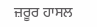ਜ਼ਰੂਰ ਹਾਸਲ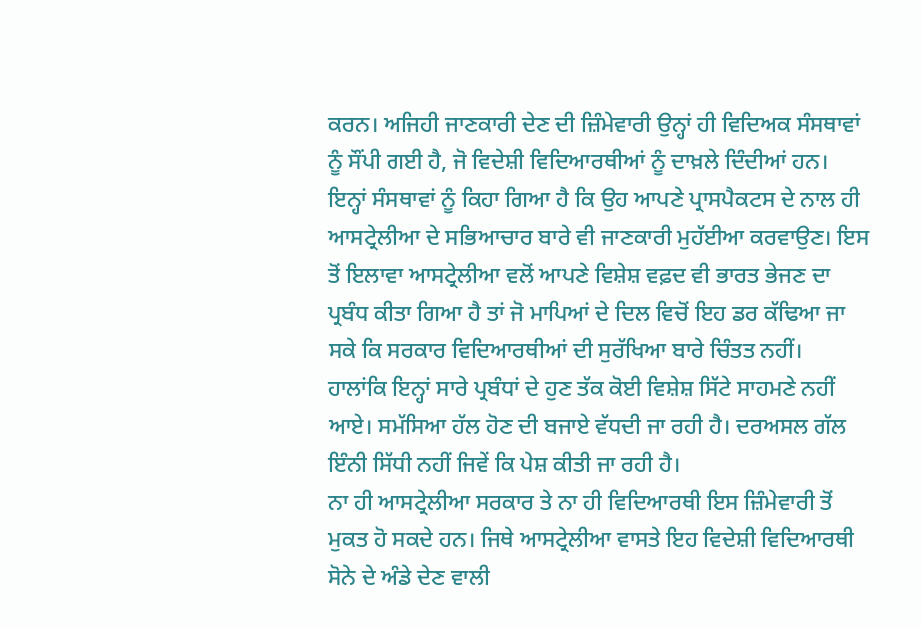ਕਰਨ। ਅਜਿਹੀ ਜਾਣਕਾਰੀ ਦੇਣ ਦੀ ਜ਼ਿੰਮੇਵਾਰੀ ਉਨ੍ਹਾਂ ਹੀ ਵਿਦਿਅਕ ਸੰਸਥਾਵਾਂ ਨੂੰ ਸੌਂਪੀ ਗਈ ਹੈ, ਜੋ ਵਿਦੇਸ਼ੀ ਵਿਦਿਆਰਥੀਆਂ ਨੂੰ ਦਾਖ਼ਲੇ ਦਿੰਦੀਆਂ ਹਨ। ਇਨ੍ਹਾਂ ਸੰਸਥਾਵਾਂ ਨੂੰ ਕਿਹਾ ਗਿਆ ਹੈ ਕਿ ਉਹ ਆਪਣੇ ਪ੍ਰਾਸਪੈਕਟਸ ਦੇ ਨਾਲ ਹੀ ਆਸਟ੍ਰੇਲੀਆ ਦੇ ਸਭਿਆਚਾਰ ਬਾਰੇ ਵੀ ਜਾਣਕਾਰੀ ਮੁਹੱਈਆ ਕਰਵਾਉਣ। ਇਸ ਤੋਂ ਇਲਾਵਾ ਆਸਟ੍ਰੇਲੀਆ ਵਲੋਂ ਆਪਣੇ ਵਿਸ਼ੇਸ਼ ਵਫ਼ਦ ਵੀ ਭਾਰਤ ਭੇਜਣ ਦਾ ਪ੍ਰਬੰਧ ਕੀਤਾ ਗਿਆ ਹੈ ਤਾਂ ਜੋ ਮਾਪਿਆਂ ਦੇ ਦਿਲ ਵਿਚੋਂ ਇਹ ਡਰ ਕੱਢਿਆ ਜਾ ਸਕੇ ਕਿ ਸਰਕਾਰ ਵਿਦਿਆਰਥੀਆਂ ਦੀ ਸੁਰੱਖਿਆ ਬਾਰੇ ਚਿੰਤਤ ਨਹੀਂ।
ਹਾਲਾਂਕਿ ਇਨ੍ਹਾਂ ਸਾਰੇ ਪ੍ਰਬੰਧਾਂ ਦੇ ਹੁਣ ਤੱਕ ਕੋਈ ਵਿਸ਼ੇਸ਼ ਸਿੱਟੇ ਸਾਹਮਣੇ ਨਹੀਂ ਆਏ। ਸਮੱਸਿਆ ਹੱਲ ਹੋਣ ਦੀ ਬਜਾਏ ਵੱਧਦੀ ਜਾ ਰਹੀ ਹੈ। ਦਰਅਸਲ ਗੱਲ ਇੰਨੀ ਸਿੱਧੀ ਨਹੀਂ ਜਿਵੇਂ ਕਿ ਪੇਸ਼ ਕੀਤੀ ਜਾ ਰਹੀ ਹੈ।
ਨਾ ਹੀ ਆਸਟ੍ਰੇਲੀਆ ਸਰਕਾਰ ਤੇ ਨਾ ਹੀ ਵਿਦਿਆਰਥੀ ਇਸ ਜ਼ਿੰਮੇਵਾਰੀ ਤੋਂ ਮੁਕਤ ਹੋ ਸਕਦੇ ਹਨ। ਜਿਥੇ ਆਸਟ੍ਰੇਲੀਆ ਵਾਸਤੇ ਇਹ ਵਿਦੇਸ਼ੀ ਵਿਦਿਆਰਥੀ ਸੋਨੇ ਦੇ ਅੰਡੇ ਦੇਣ ਵਾਲੀ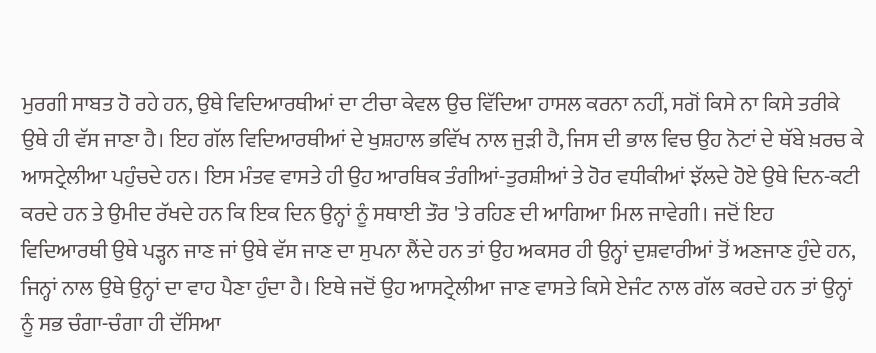ਮੁਰਗੀ ਸਾਬਤ ਹੋ ਰਹੇ ਹਨ, ਉਥੇ ਵਿਦਿਆਰਥੀਆਂ ਦਾ ਟੀਚਾ ਕੇਵਲ ਉਚ ਵਿੱਦਿਆ ਹਾਸਲ ਕਰਨਾ ਨਹੀਂ, ਸਗੋਂ ਕਿਸੇ ਨਾ ਕਿਸੇ ਤਰੀਕੇ ਉਥੇ ਹੀ ਵੱਸ ਜਾਣਾ ਹੈ। ਇਹ ਗੱਲ ਵਿਦਿਆਰਥੀਆਂ ਦੇ ਖੁਸ਼ਹਾਲ ਭਵਿੱਖ ਨਾਲ ਜੁੜੀ ਹੈ, ਜਿਸ ਦੀ ਭਾਲ ਵਿਚ ਉਹ ਨੋਟਾਂ ਦੇ ਥੱਬੇ ਖ਼ਰਚ ਕੇ ਆਸਟ੍ਰੇਲੀਆ ਪਹੁੰਚਦੇ ਹਨ। ਇਸ ਮੰਤਵ ਵਾਸਤੇ ਹੀ ਉਹ ਆਰਥਿਕ ਤੰਗੀਆਂ-ਤੁਰਸ਼ੀਆਂ ਤੇ ਹੋਰ ਵਧੀਕੀਆਂ ਝੱਲਦੇ ਹੋਏ ਉਥੇ ਦਿਨ-ਕਟੀ ਕਰਦੇ ਹਨ ਤੇ ਉਮੀਦ ਰੱਖਦੇ ਹਨ ਕਿ ਇਕ ਦਿਨ ਉਨ੍ਹਾਂ ਨੂੰ ਸਥਾਈ ਤੌਰ 'ਤੇ ਰਹਿਣ ਦੀ ਆਗਿਆ ਮਿਲ ਜਾਵੇਗੀ। ਜਦੋਂ ਇਹ ਵਿਦਿਆਰਥੀ ਉਥੇ ਪੜ੍ਹਨ ਜਾਣ ਜਾਂ ਉਥੇ ਵੱਸ ਜਾਣ ਦਾ ਸੁਪਨਾ ਲੈਂਦੇ ਹਨ ਤਾਂ ਉਹ ਅਕਸਰ ਹੀ ਉਨ੍ਹਾਂ ਦੁਸ਼ਵਾਰੀਆਂ ਤੋਂ ਅਣਜਾਣ ਹੁੰਦੇ ਹਨ, ਜਿਨ੍ਹਾਂ ਨਾਲ ਉਥੇ ਉਨ੍ਹਾਂ ਦਾ ਵਾਹ ਪੈਣਾ ਹੁੰਦਾ ਹੈ। ਇਥੇ ਜਦੋਂ ਉਹ ਆਸਟ੍ਰੇਲੀਆ ਜਾਣ ਵਾਸਤੇ ਕਿਸੇ ਏਜੰਟ ਨਾਲ ਗੱਲ ਕਰਦੇ ਹਨ ਤਾਂ ਉਨ੍ਹਾਂ ਨੂੰ ਸਭ ਚੰਗਾ-ਚੰਗਾ ਹੀ ਦੱਸਿਆ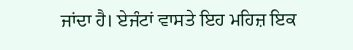ਜਾਂਦਾ ਹੈ। ਏਜੰਟਾਂ ਵਾਸਤੇ ਇਹ ਮਹਿਜ਼ ਇਕ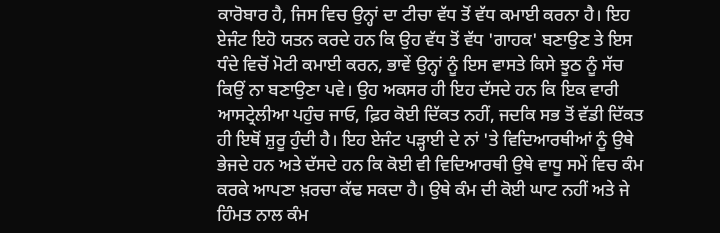ਕਾਰੋਬਾਰ ਹੈ, ਜਿਸ ਵਿਚ ਉਨ੍ਹਾਂ ਦਾ ਟੀਚਾ ਵੱਧ ਤੋਂ ਵੱਧ ਕਮਾਈ ਕਰਨਾ ਹੈ। ਇਹ ਏਜੰਟ ਇਹੋ ਯਤਨ ਕਰਦੇ ਹਨ ਕਿ ਉਹ ਵੱਧ ਤੋਂ ਵੱਧ 'ਗਾਹਕ' ਬਣਾਉਣ ਤੇ ਇਸ ਧੰਦੇ ਵਿਚੋਂ ਮੋਟੀ ਕਮਾਈ ਕਰਨ, ਭਾਵੇਂ ਉਨ੍ਹਾਂ ਨੂੰ ਇਸ ਵਾਸਤੇ ਕਿਸੇ ਝੂਠ ਨੂੰ ਸੱਚ ਕਿਉਂ ਨਾ ਬਣਾਉਣਾ ਪਵੇ। ਉਹ ਅਕਸਰ ਹੀ ਇਹ ਦੱਸਦੇ ਹਨ ਕਿ ਇਕ ਵਾਰੀ ਆਸਟ੍ਰੇਲੀਆ ਪਹੁੰਚ ਜਾਓ, ਫ਼ਿਰ ਕੋਈ ਦਿੱਕਤ ਨਹੀਂ, ਜਦਕਿ ਸਭ ਤੋਂ ਵੱਡੀ ਦਿੱਕਤ ਹੀ ਇਥੋਂ ਸ਼ੁਰੂ ਹੁੰਦੀ ਹੈ। ਇਹ ਏਜੰਟ ਪੜ੍ਹਾਈ ਦੇ ਨਾਂ 'ਤੇ ਵਿਦਿਆਰਥੀਆਂ ਨੂੰ ਉਥੇ ਭੇਜਦੇ ਹਨ ਅਤੇ ਦੱਸਦੇ ਹਨ ਕਿ ਕੋਈ ਵੀ ਵਿਦਿਆਰਥੀ ਉਥੇ ਵਾਧੂ ਸਮੇਂ ਵਿਚ ਕੰਮ ਕਰਕੇ ਆਪਣਾ ਖ਼ਰਚਾ ਕੱਢ ਸਕਦਾ ਹੈ। ਉਥੇ ਕੰਮ ਦੀ ਕੋਈ ਘਾਟ ਨਹੀਂ ਅਤੇ ਜੇ ਹਿੰਮਤ ਨਾਲ ਕੰਮ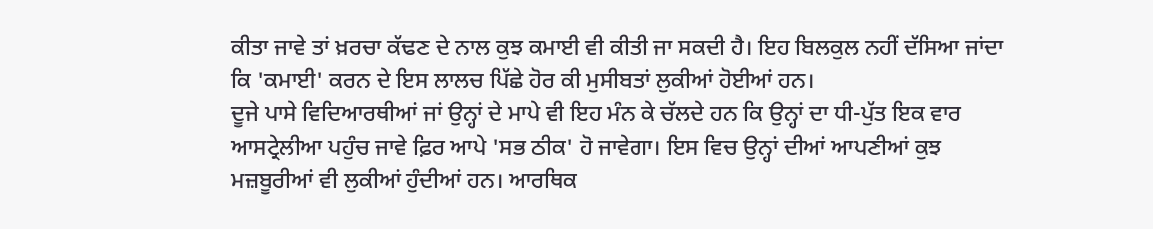ਕੀਤਾ ਜਾਵੇ ਤਾਂ ਖ਼ਰਚਾ ਕੱਢਣ ਦੇ ਨਾਲ ਕੁਝ ਕਮਾਈ ਵੀ ਕੀਤੀ ਜਾ ਸਕਦੀ ਹੈ। ਇਹ ਬਿਲਕੁਲ ਨਹੀਂ ਦੱਸਿਆ ਜਾਂਦਾ ਕਿ 'ਕਮਾਈ' ਕਰਨ ਦੇ ਇਸ ਲਾਲਚ ਪਿੱਛੇ ਹੋਰ ਕੀ ਮੁਸੀਬਤਾਂ ਲੁਕੀਆਂ ਹੋਈਆਂ ਹਨ।
ਦੂਜੇ ਪਾਸੇ ਵਿਦਿਆਰਥੀਆਂ ਜਾਂ ਉਨ੍ਹਾਂ ਦੇ ਮਾਪੇ ਵੀ ਇਹ ਮੰਨ ਕੇ ਚੱਲਦੇ ਹਨ ਕਿ ਉਨ੍ਹਾਂ ਦਾ ਧੀ-ਪੁੱਤ ਇਕ ਵਾਰ ਆਸਟ੍ਰੇਲੀਆ ਪਹੁੰਚ ਜਾਵੇ ਫ਼ਿਰ ਆਪੇ 'ਸਭ ਠੀਕ' ਹੋ ਜਾਵੇਗਾ। ਇਸ ਵਿਚ ਉਨ੍ਹਾਂ ਦੀਆਂ ਆਪਣੀਆਂ ਕੁਝ ਮਜ਼ਬੂਰੀਆਂ ਵੀ ਲੁਕੀਆਂ ਹੁੰਦੀਆਂ ਹਨ। ਆਰਥਿਕ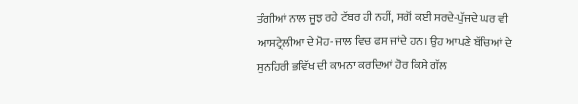ਤੰਗੀਆਂ ਨਾਲ ਜੂਝ ਰਹੇ ਟੱਬਰ ਹੀ ਨਹੀਂ, ਸਗੋਂ ਕਈ ਸਰਦੇ-ਪੁੱਜਦੇ ਘਰ ਵੀ ਆਸਟ੍ਰੇਲੀਆ ਦੇ ਮੋਹ-ਜਾਲ ਵਿਚ ਫਸ ਜਾਂਦੇ ਹਨ। ਉਹ ਆਪਣੇ ਬੱਚਿਆਂ ਦੇ ਸੁਨਹਿਰੀ ਭਵਿੱਖ ਦੀ ਕਾਮਨਾ ਕਰਦਿਆਂ ਹੋਰ ਕਿਸੇ ਗੱਲ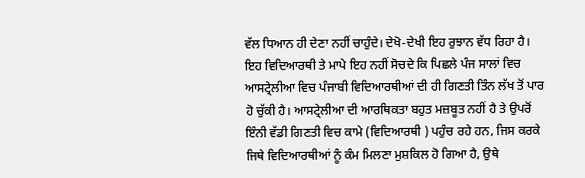ਵੱਲ ਧਿਆਨ ਹੀ ਦੇਣਾ ਨਹੀਂ ਚਾਹੁੰਦੇ। ਦੇਖੋ-ਦੇਖੀ ਇਹ ਰੁਝਾਨ ਵੱਧ ਰਿਹਾ ਹੈ। ਇਹ ਵਿਦਿਆਰਥੀ ਤੇ ਮਾਪੇ ਇਹ ਨਹੀਂ ਸੋਚਦੇ ਕਿ ਪਿਛਲੇ ਪੰਜ ਸਾਲਾਂ ਵਿਚ ਆਸਟ੍ਰੇਲੀਆ ਵਿਚ ਪੰਜਾਬੀ ਵਿਦਿਆਰਥੀਆਂ ਦੀ ਹੀ ਗਿਣਤੀ ਤਿੰਨ ਲੱਖ ਤੋਂ ਪਾਰ ਹੋ ਚੁੱਕੀ ਹੈ। ਆਸਟ੍ਰੇਲੀਆ ਦੀ ਆਰਥਿਕਤਾ ਬਹੁਤ ਮਜ਼ਬੂਤ ਨਹੀਂ ਹੈ ਤੇ ਉਪਰੋਂ ਇੰਨੀ ਵੱਡੀ ਗਿਣਤੀ ਵਿਚ ਕਾਮੇ (ਵਿਦਿਆਰਥੀ ) ਪਹੁੰਚ ਰਹੇ ਹਨ, ਜਿਸ ਕਰਕੇ ਜਿਥੇ ਵਿਦਿਆਰਥੀਆਂ ਨੂੰ ਕੰਮ ਮਿਲਣਾ ਮੁਸ਼ਕਿਲ ਹੋ ਗਿਆ ਹੈ, ਉਥੇ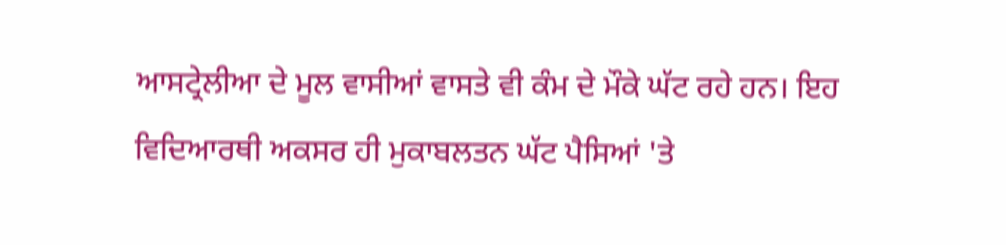ਆਸਟ੍ਰੇਲੀਆ ਦੇ ਮੂਲ ਵਾਸੀਆਂ ਵਾਸਤੇ ਵੀ ਕੰਮ ਦੇ ਮੌਕੇ ਘੱਟ ਰਹੇ ਹਨ। ਇਹ ਵਿਦਿਆਰਥੀ ਅਕਸਰ ਹੀ ਮੁਕਾਬਲਤਨ ਘੱਟ ਪੈਸਿਆਂ 'ਤੇ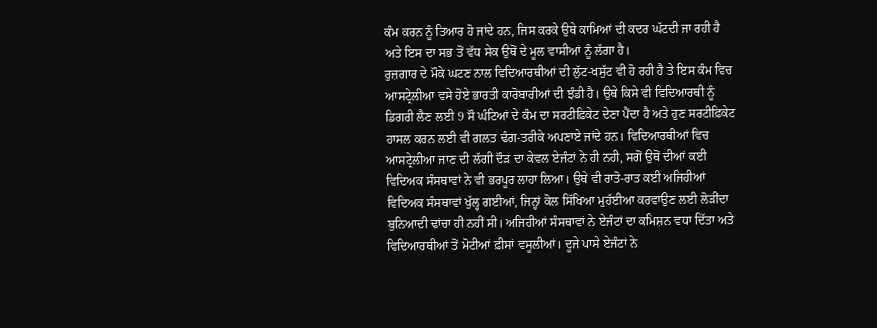ਕੰਮ ਕਰਨ ਨੂੰ ਤਿਆਰ ਹੋ ਜਾਂਦੇ ਹਨ, ਜਿਸ ਕਰਕੇ ਉਥੇ ਕਾਮਿਆਂ ਦੀ ਕਦਰ ਘੱਟਦੀ ਜਾ ਰਹੀ ਹੈ ਅਤੇ ਇਸ ਦਾ ਸਭ ਤੋਂ ਵੱਧ ਸੇਕ ਉਥੋਂ ਦੇ ਮੂਲ ਵਾਸੀਆਂ ਨੂੰ ਲੱਗਾ ਹੈ।
ਰੁਜ਼ਗਾਰ ਦੇ ਮੌਕੇ ਘਟਣ ਨਾਲ ਵਿਦਿਆਰਥੀਆਂ ਦੀ ਲੁੱਟ-ਖਸੁੱਟ ਵੀ ਹੋ ਰਹੀ ਹੈ ਤੇ ਇਸ ਕੰਮ ਵਿਚ ਆਸਟ੍ਰੇਲੀਆ ਵਸੇ ਹੋਏ ਭਾਰਤੀ ਕਾਰੋਬਾਰੀਆਂ ਦੀ ਝੰਡੀ ਹੈ। ਉਥੇ ਕਿਸੇ ਵੀ ਵਿਦਿਆਰਥੀ ਨੂੰ ਡਿਗਰੀ ਲੈਣ ਲਈ 9 ਸੌ ਘੰਟਿਆਂ ਦੇ ਕੰਮ ਦਾ ਸਰਟੀਫ਼ਿਕੇਟ ਦੇਣਾ ਪੈਂਦਾ ਹੈ ਅਤੇ ਹੁਣ ਸਰਟੀਫ਼ਿਕੇਟ ਹਾਸਲ ਕਰਨ ਲਈ ਵੀ ਗਲਤ ਢੰਗ-ਤਰੀਕੇ ਅਪਣਾਏ ਜਾਂਦੇ ਹਨ। ਵਿਦਿਆਰਥੀਆਂ ਵਿਚ ਆਸਟ੍ਰੇਲੀਆ ਜਾਣ ਦੀ ਲੱਗੀ ਦੌੜ ਦਾ ਕੇਵਲ ਏਜੰਟਾਂ ਨੇ ਹੀ ਨਹੀ, ਸਗੋਂ ਉਥੋਂ ਦੀਆਂ ਕਈ ਵਿਦਿਅਕ ਸੰਸਥਾਵਾਂ ਨੇ ਵੀ ਭਰਪੂਰ ਲਾਹਾ ਲਿਆ। ਉਥੇ ਵੀ ਰਾਤੋ-ਰਾਤ ਕਈ ਅਜਿਹੀਆਂ ਵਿਦਿਅਕ ਸੰਸਥਾਵਾਂ ਖੁੱਲ੍ਹ ਗਈਆਂ, ਜਿਨ੍ਹਾਂ ਕੋਲ ਸਿੱਖਿਆ ਮੁਹੱਈਆ ਕਰਵਾਉਣ ਲਈ ਲੋੜੀਂਦਾ ਬੁਨਿਆਦੀ ਢਾਂਚਾ ਹੀ ਨਹੀਂ ਸੀ। ਅਜਿਹੀਆਂ ਸੰਸਥਾਵਾਂ ਨੇ ਏਜੰਟਾਂ ਦਾ ਕਮਿਸ਼ਨ ਵਧਾ ਦਿੱਤਾ ਅਤੇ ਵਿਦਿਆਰਥੀਆਂ ਤੋਂ ਮੋਟੀਆਂ ਫ਼ੀਸਾਂ ਵਸੂਲੀਆਂ। ਦੂਜੇ ਪਾਸੇ ਏਜੰਟਾਂ ਨੇ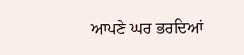ਆਪਣੇ ਘਰ ਭਰਦਿਆਂ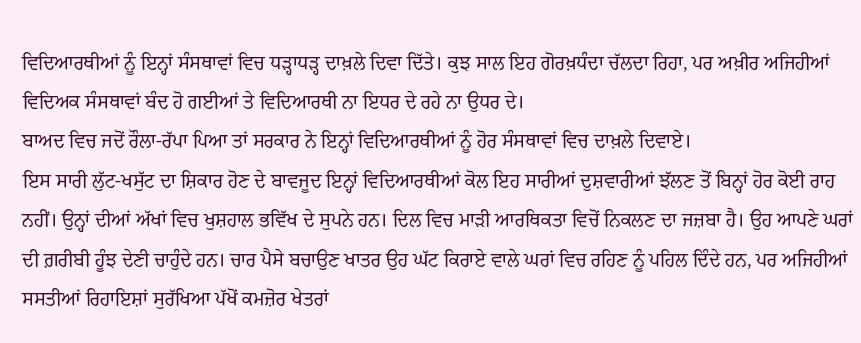ਵਿਦਿਆਰਥੀਆਂ ਨੂੰ ਇਨ੍ਹਾਂ ਸੰਸਥਾਵਾਂ ਵਿਚ ਧੜ੍ਹਾਧੜ੍ਹ ਦਾਖ਼ਲੇ ਦਿਵਾ ਦਿੱਤੇ। ਕੁਝ ਸਾਲ ਇਹ ਗੋਰਖ਼ਧੰਦਾ ਚੱਲਦਾ ਰਿਹਾ, ਪਰ ਅਖ਼ੀਰ ਅਜਿਹੀਆਂ ਵਿਦਿਅਕ ਸੰਸਥਾਵਾਂ ਬੰਦ ਹੋ ਗਈਆਂ ਤੇ ਵਿਦਿਆਰਥੀ ਨਾ ਇਧਰ ਦੇ ਰਹੇ ਨਾ ਉਧਰ ਦੇ।
ਬਾਅਦ ਵਿਚ ਜਦੋਂ ਰੌਲਾ-ਰੱਪਾ ਪਿਆ ਤਾਂ ਸਰਕਾਰ ਨੇ ਇਨ੍ਹਾਂ ਵਿਦਿਆਰਥੀਆਂ ਨੂੰ ਹੋਰ ਸੰਸਥਾਵਾਂ ਵਿਚ ਦਾਖ਼ਲੇ ਦਿਵਾਏ।
ਇਸ ਸਾਰੀ ਲੁੱਟ-ਖਸੁੱਟ ਦਾ ਸ਼ਿਕਾਰ ਹੋਣ ਦੇ ਬਾਵਜੂਦ ਇਨ੍ਹਾਂ ਵਿਦਿਆਰਥੀਆਂ ਕੋਲ ਇਹ ਸਾਰੀਆਂ ਦੁਸ਼ਵਾਰੀਆਂ ਝੱਲਣ ਤੋਂ ਬਿਨ੍ਹਾਂ ਹੋਰ ਕੋਈ ਰਾਹ ਨਹੀਂ। ਉਨ੍ਹਾਂ ਦੀਆਂ ਅੱਖਾਂ ਵਿਚ ਖੁਸ਼ਹਾਲ ਭਵਿੱਖ ਦੇ ਸੁਪਨੇ ਹਨ। ਦਿਲ ਵਿਚ ਮਾੜੀ ਆਰਥਿਕਤਾ ਵਿਚੋਂ ਨਿਕਲਣ ਦਾ ਜਜ਼ਬਾ ਹੈ। ਉਹ ਆਪਣੇ ਘਰਾਂ ਦੀ ਗ਼ਰੀਬੀ ਹੂੰਝ ਦੇਣੀ ਚਾਹੁੰਦੇ ਹਨ। ਚਾਰ ਪੈਸੇ ਬਚਾਉਣ ਖਾਤਰ ਉਹ ਘੱਟ ਕਿਰਾਏ ਵਾਲੇ ਘਰਾਂ ਵਿਚ ਰਹਿਣ ਨੂੰ ਪਹਿਲ ਦਿੰਦੇ ਹਨ, ਪਰ ਅਜਿਹੀਆਂ ਸਸਤੀਆਂ ਰਿਹਾਇਸ਼ਾਂ ਸੁਰੱਖਿਆ ਪੱਖੋਂ ਕਮਜ਼ੋਰ ਖੇਤਰਾਂ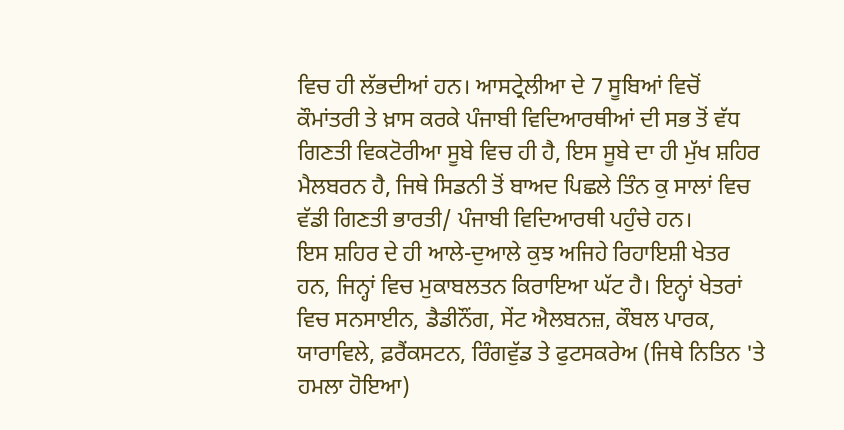ਵਿਚ ਹੀ ਲੱਭਦੀਆਂ ਹਨ। ਆਸਟ੍ਰੇਲੀਆ ਦੇ 7 ਸੂਬਿਆਂ ਵਿਚੋਂ ਕੌਮਾਂਤਰੀ ਤੇ ਖ਼ਾਸ ਕਰਕੇ ਪੰਜਾਬੀ ਵਿਦਿਆਰਥੀਆਂ ਦੀ ਸਭ ਤੋਂ ਵੱਧ ਗਿਣਤੀ ਵਿਕਟੋਰੀਆ ਸੂਬੇ ਵਿਚ ਹੀ ਹੈ, ਇਸ ਸੂਬੇ ਦਾ ਹੀ ਮੁੱਖ ਸ਼ਹਿਰ ਮੈਲਬਰਨ ਹੈ, ਜਿਥੇ ਸਿਡਨੀ ਤੋਂ ਬਾਅਦ ਪਿਛਲੇ ਤਿੰਨ ਕੁ ਸਾਲਾਂ ਵਿਚ ਵੱਡੀ ਗਿਣਤੀ ਭਾਰਤੀ/ ਪੰਜਾਬੀ ਵਿਦਿਆਰਥੀ ਪਹੁੰਚੇ ਹਨ।
ਇਸ ਸ਼ਹਿਰ ਦੇ ਹੀ ਆਲੇ-ਦੁਆਲੇ ਕੁਝ ਅਜਿਹੇ ਰਿਹਾਇਸ਼ੀ ਖੇਤਰ ਹਨ, ਜਿਨ੍ਹਾਂ ਵਿਚ ਮੁਕਾਬਲਤਨ ਕਿਰਾਇਆ ਘੱਟ ਹੈ। ਇਨ੍ਹਾਂ ਖੇਤਰਾਂ ਵਿਚ ਸਨਸਾਈਨ, ਡੈਡੀਨੌਂਗ, ਸੇਂਟ ਐਲਬਨਜ਼, ਕੌਬਲ ਪਾਰਕ, ਯਾਰਾਵਿਲੇ, ਫ਼ਰੈਂਕਸਟਨ, ਰਿੰਗਵੁੱਡ ਤੇ ਫੁਟਸਕਰੇਅ (ਜਿਥੇ ਨਿਤਿਨ 'ਤੇ ਹਮਲਾ ਹੋਇਆ)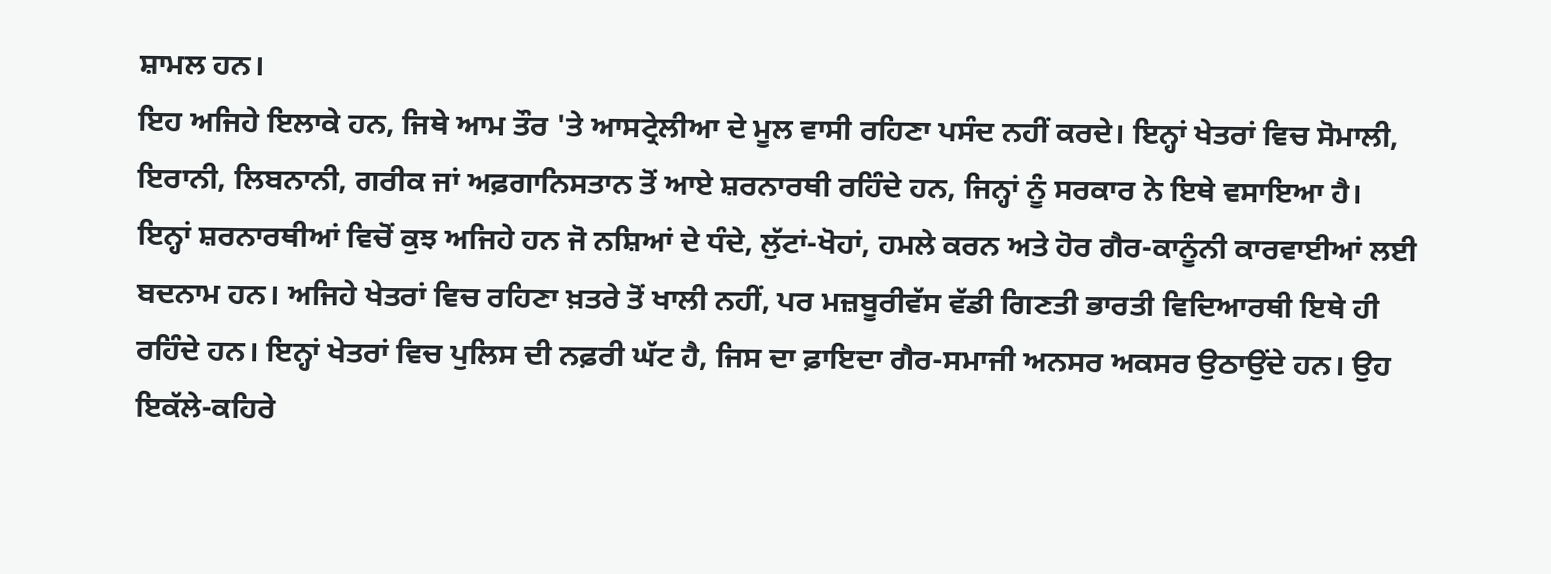ਸ਼ਾਮਲ ਹਨ।
ਇਹ ਅਜਿਹੇ ਇਲਾਕੇ ਹਨ, ਜਿਥੇ ਆਮ ਤੌਰ 'ਤੇ ਆਸਟ੍ਰੇਲੀਆ ਦੇ ਮੂਲ ਵਾਸੀ ਰਹਿਣਾ ਪਸੰਦ ਨਹੀਂ ਕਰਦੇ। ਇਨ੍ਹਾਂ ਖੇਤਰਾਂ ਵਿਚ ਸੋਮਾਲੀ, ਇਰਾਨੀ, ਲਿਬਨਾਨੀ, ਗਰੀਕ ਜਾਂ ਅਫ਼ਗਾਨਿਸਤਾਨ ਤੋਂ ਆਏ ਸ਼ਰਨਾਰਥੀ ਰਹਿੰਦੇ ਹਨ, ਜਿਨ੍ਹਾਂ ਨੂੰ ਸਰਕਾਰ ਨੇ ਇਥੇ ਵਸਾਇਆ ਹੈ। ਇਨ੍ਹਾਂ ਸ਼ਰਨਾਰਥੀਆਂ ਵਿਚੋਂ ਕੁਝ ਅਜਿਹੇ ਹਨ ਜੋ ਨਸ਼ਿਆਂ ਦੇ ਧੰਦੇ, ਲੁੱਟਾਂ-ਖੋਹਾਂ, ਹਮਲੇ ਕਰਨ ਅਤੇ ਹੋਰ ਗੈਰ-ਕਾਨੂੰਨੀ ਕਾਰਵਾਈਆਂ ਲਈ ਬਦਨਾਮ ਹਨ। ਅਜਿਹੇ ਖੇਤਰਾਂ ਵਿਚ ਰਹਿਣਾ ਖ਼ਤਰੇ ਤੋਂ ਖਾਲੀ ਨਹੀਂ, ਪਰ ਮਜ਼ਬੂਰੀਵੱਸ ਵੱਡੀ ਗਿਣਤੀ ਭਾਰਤੀ ਵਿਦਿਆਰਥੀ ਇਥੇ ਹੀ ਰਹਿੰਦੇ ਹਨ। ਇਨ੍ਹਾਂ ਖੇਤਰਾਂ ਵਿਚ ਪੁਲਿਸ ਦੀ ਨਫ਼ਰੀ ਘੱਟ ਹੈ, ਜਿਸ ਦਾ ਫ਼ਾਇਦਾ ਗੈਰ-ਸਮਾਜੀ ਅਨਸਰ ਅਕਸਰ ਉਠਾਉਂਦੇ ਹਨ। ਉਹ ਇਕੱਲੇ-ਕਹਿਰੇ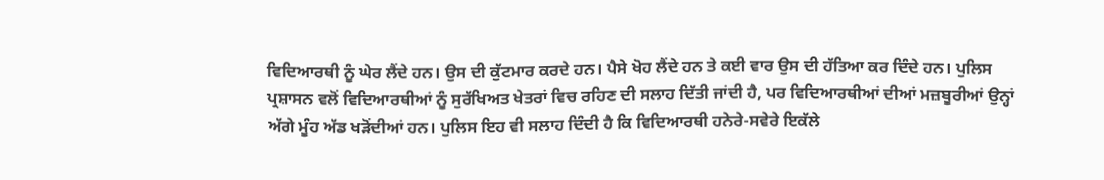ਵਿਦਿਆਰਥੀ ਨੂੰ ਘੇਰ ਲੈਂਦੇ ਹਨ। ਉਸ ਦੀ ਕੁੱਟਮਾਰ ਕਰਦੇ ਹਨ। ਪੈਸੇ ਖੋਹ ਲੈਂਦੇ ਹਨ ਤੇ ਕਈ ਵਾਰ ਉਸ ਦੀ ਹੱਤਿਆ ਕਰ ਦਿੰਦੇ ਹਨ। ਪੁਲਿਸ ਪ੍ਰਸ਼ਾਸਨ ਵਲੋਂ ਵਿਦਿਆਰਥੀਆਂ ਨੂੰ ਸੁਰੱਖਿਅਤ ਖੇਤਰਾਂ ਵਿਚ ਰਹਿਣ ਦੀ ਸਲਾਹ ਦਿੱਤੀ ਜਾਂਦੀ ਹੈ, ਪਰ ਵਿਦਿਆਰਥੀਆਂ ਦੀਆਂ ਮਜ਼ਬੂਰੀਆਂ ਉਨ੍ਹਾਂ ਅੱਗੇ ਮੂੰਹ ਅੱਡ ਖੜੋਂਦੀਆਂ ਹਨ। ਪੁਲਿਸ ਇਹ ਵੀ ਸਲਾਹ ਦਿੰਦੀ ਹੈ ਕਿ ਵਿਦਿਆਰਥੀ ਹਨੇਰੇ-ਸਵੇਰੇ ਇਕੱਲੇ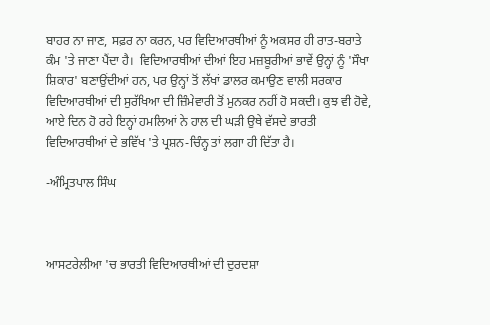ਬਾਹਰ ਨਾ ਜਾਣ, ਸਫ਼ਰ ਨਾ ਕਰਨ, ਪਰ ਵਿਦਿਆਰਥੀਆਂ ਨੂੰ ਅਕਸਰ ਹੀ ਰਾਤ-ਬਰਾਤੇ ਕੰਮ 'ਤੇ ਜਾਣਾ ਪੈਂਦਾ ਹੈ।  ਵਿਦਿਆਰਥੀਆਂ ਦੀਆਂ ਇਹ ਮਜ਼ਬੂਰੀਆਂ ਭਾਵੇਂ ਉਨ੍ਹਾਂ ਨੂੰ 'ਸੌਖਾ ਸ਼ਿਕਾਰ' ਬਣਾਉਂਦੀਆਂ ਹਨ, ਪਰ ਉਨ੍ਹਾਂ ਤੋਂ ਲੱਖਾਂ ਡਾਲਰ ਕਮਾਉਣ ਵਾਲੀ ਸਰਕਾਰ ਵਿਦਿਆਰਥੀਆਂ ਦੀ ਸੁਰੱਖਿਆ ਦੀ ਜ਼ਿੰਮੇਵਾਰੀ ਤੋਂ ਮੁਨਕਰ ਨਹੀਂ ਹੋ ਸਕਦੀ। ਕੁਝ ਵੀ ਹੋਵੇ, ਆਏ ਦਿਨ ਹੋ ਰਹੇ ਇਨ੍ਹਾਂ ਹਮਲਿਆਂ ਨੇ ਹਾਲ ਦੀ ਘੜੀ ਉਥੇ ਵੱਸਦੇ ਭਾਰਤੀ ਵਿਦਿਆਰਥੀਆਂ ਦੇ ਭਵਿੱਖ 'ਤੇ ਪ੍ਰਸ਼ਨ-ਚਿੰਨ੍ਹ ਤਾਂ ਲਗਾ ਹੀ ਦਿੱਤਾ ਹੈ।

-ਅੰਮ੍ਰਿਤਪਾਲ ਸਿੰਘ



ਆਸਟਰੇਲੀਆ 'ਚ ਭਾਰਤੀ ਵਿਦਿਆਰਥੀਆਂ ਦੀ ਦੁਰਦਸ਼ਾ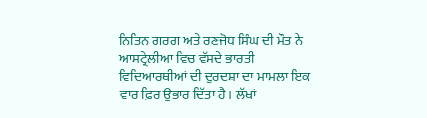ਨਿਤਿਨ ਗਰਗ ਅਤੇ ਰਣਜੋਧ ਸਿੰਘ ਦੀ ਮੌਤ ਨੇ ਆਸਟ੍ਰੇਲੀਆ ਵਿਚ ਵੱਸਦੇ ਭਾਰਤੀ ਵਿਦਿਆਰਥੀਆਂ ਦੀ ਦੁਰਦਸ਼ਾ ਦਾ ਮਾਮਲਾ ਇਕ ਵਾਰ ਫ਼ਿਰ ਉਭਾਰ ਦਿੱਤਾ ਹੈ। ਲੱਖਾਂ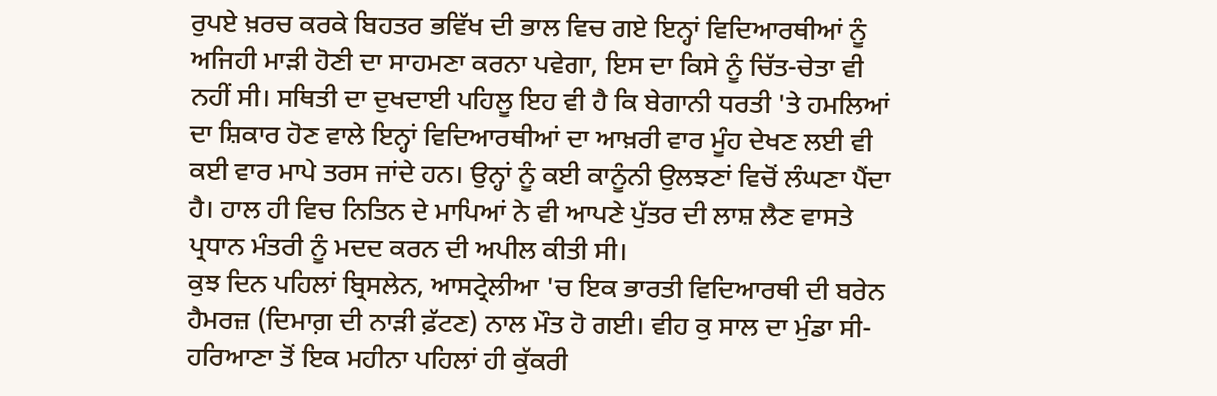ਰੁਪਏ ਖ਼ਰਚ ਕਰਕੇ ਬਿਹਤਰ ਭਵਿੱਖ ਦੀ ਭਾਲ ਵਿਚ ਗਏ ਇਨ੍ਹਾਂ ਵਿਦਿਆਰਥੀਆਂ ਨੂੰ ਅਜਿਹੀ ਮਾੜੀ ਹੋਣੀ ਦਾ ਸਾਹਮਣਾ ਕਰਨਾ ਪਵੇਗਾ, ਇਸ ਦਾ ਕਿਸੇ ਨੂੰ ਚਿੱਤ-ਚੇਤਾ ਵੀ ਨਹੀਂ ਸੀ। ਸਥਿਤੀ ਦਾ ਦੁਖਦਾਈ ਪਹਿਲੂ ਇਹ ਵੀ ਹੈ ਕਿ ਬੇਗਾਨੀ ਧਰਤੀ 'ਤੇ ਹਮਲਿਆਂ ਦਾ ਸ਼ਿਕਾਰ ਹੋਣ ਵਾਲੇ ਇਨ੍ਹਾਂ ਵਿਦਿਆਰਥੀਆਂ ਦਾ ਆਖ਼ਰੀ ਵਾਰ ਮੂੰਹ ਦੇਖਣ ਲਈ ਵੀ ਕਈ ਵਾਰ ਮਾਪੇ ਤਰਸ ਜਾਂਦੇ ਹਨ। ਉਨ੍ਹਾਂ ਨੂੰ ਕਈ ਕਾਨੂੰਨੀ ਉਲਝਣਾਂ ਵਿਚੋਂ ਲੰਘਣਾ ਪੈਂਦਾ ਹੈ। ਹਾਲ ਹੀ ਵਿਚ ਨਿਤਿਨ ਦੇ ਮਾਪਿਆਂ ਨੇ ਵੀ ਆਪਣੇ ਪੁੱਤਰ ਦੀ ਲਾਸ਼ ਲੈਣ ਵਾਸਤੇ ਪ੍ਰਧਾਨ ਮੰਤਰੀ ਨੂੰ ਮਦਦ ਕਰਨ ਦੀ ਅਪੀਲ ਕੀਤੀ ਸੀ।
ਕੁਝ ਦਿਨ ਪਹਿਲਾਂ ਬ੍ਰਿਸਲੇਨ, ਆਸਟ੍ਰੇਲੀਆ 'ਚ ਇਕ ਭਾਰਤੀ ਵਿਦਿਆਰਥੀ ਦੀ ਬਰੇਨ ਹੈਮਰਜ਼ (ਦਿਮਾਗ਼ ਦੀ ਨਾੜੀ ਫ਼ੱਟਣ) ਨਾਲ ਮੌਤ ਹੋ ਗਈ। ਵੀਹ ਕੁ ਸਾਲ ਦਾ ਮੁੰਡਾ ਸੀ-ਹਰਿਆਣਾ ਤੋਂ ਇਕ ਮਹੀਨਾ ਪਹਿਲਾਂ ਹੀ ਕੁੱਕਰੀ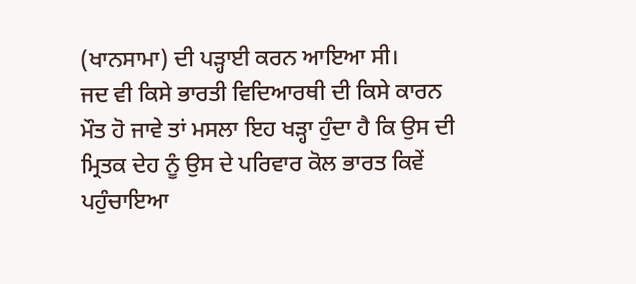(ਖਾਨਸਾਮਾ) ਦੀ ਪੜ੍ਹਾਈ ਕਰਨ ਆਇਆ ਸੀ।
ਜਦ ਵੀ ਕਿਸੇ ਭਾਰਤੀ ਵਿਦਿਆਰਥੀ ਦੀ ਕਿਸੇ ਕਾਰਨ ਮੌਤ ਹੋ ਜਾਵੇ ਤਾਂ ਮਸਲਾ ਇਹ ਖੜ੍ਹਾ ਹੁੰਦਾ ਹੈ ਕਿ ਉਸ ਦੀ ਮ੍ਰਿਤਕ ਦੇਹ ਨੂੰ ਉਸ ਦੇ ਪਰਿਵਾਰ ਕੋਲ ਭਾਰਤ ਕਿਵੇਂ ਪਹੁੰਚਾਇਆ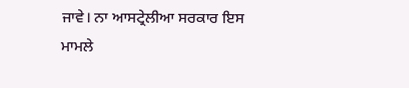ਜਾਵੇ। ਨਾ ਆਸਟ੍ਰੇਲੀਆ ਸਰਕਾਰ ਇਸ ਮਾਮਲੇ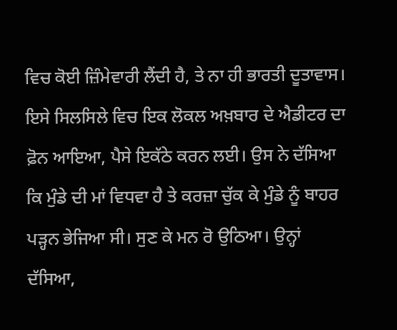ਵਿਚ ਕੋਈ ਜ਼ਿੰਮੇਵਾਰੀ ਲੈਂਦੀ ਹੈ, ਤੇ ਨਾ ਹੀ ਭਾਰਤੀ ਦੂਤਾਵਾਸ। ਇਸੇ ਸਿਲਸਿਲੇ ਵਿਚ ਇਕ ਲੋਕਲ ਅਖ਼ਬਾਰ ਦੇ ਐਡੀਟਰ ਦਾ ਫ਼ੋਨ ਆਇਆ, ਪੈਸੇ ਇਕੱਠੇ ਕਰਨ ਲਈ। ਉਸ ਨੇ ਦੱਸਿਆ ਕਿ ਮੁੰਡੇ ਦੀ ਮਾਂ ਵਿਧਵਾ ਹੈ ਤੇ ਕਰਜ਼ਾ ਚੁੱਕ ਕੇ ਮੁੰਡੇ ਨੂੰ ਬਾਹਰ ਪੜ੍ਹਨ ਭੇਜਿਆ ਸੀ। ਸੁਣ ਕੇ ਮਨ ਰੋ ਉਠਿਆ। ਉਨ੍ਹਾਂ ਦੱਸਿਆ,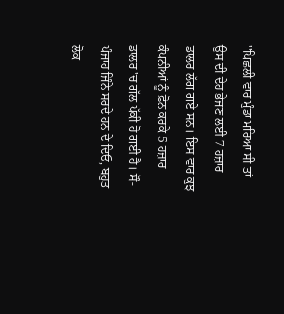''ਪਿਛਲੀ ਵਾਰ ਮੁੰਡਾ ਮਰਿਆ ਸੀ ਤਾਂ ਉਸ ਦੀ ਦੇਹ ਭੇਜਣ ਲਈ 7 ਹਜ਼ਾਰ ਡਾਲਰ ਲੱਗ ਗਏ ਸਨ। ਇਸ ਵਾਰ ਕੁਝ ਕੰਪਨੀਆਂ ਨੂੰ ਫ਼ੋਨ ਕਰਕੇ 5 ਹਜ਼ਾਰ ਡਾਲਰ 'ਚ ਗੱਲ ਪੱਕੀ ਹੋ ਗਈ ਹੈ। ਸੌ-ਪੰਜਾਹ ਜਿੰਨੇ ਸਰਦੇ ਹਨ ਦੇ ਦਿਓ, ਬਹੁਤ ਲੋਕ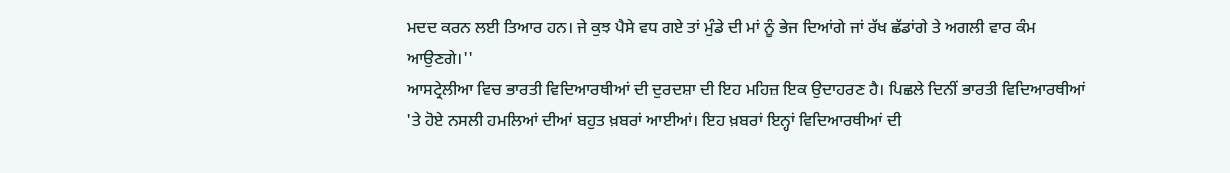ਮਦਦ ਕਰਨ ਲਈ ਤਿਆਰ ਹਨ। ਜੇ ਕੁਝ ਪੈਸੇ ਵਧ ਗਏ ਤਾਂ ਮੁੰਡੇ ਦੀ ਮਾਂ ਨੂੰ ਭੇਜ ਦਿਆਂਗੇ ਜਾਂ ਰੱਖ ਛੱਡਾਂਗੇ ਤੇ ਅਗਲੀ ਵਾਰ ਕੰਮ ਆਉਣਗੇ।''
ਆਸਟ੍ਰੇਲੀਆ ਵਿਚ ਭਾਰਤੀ ਵਿਦਿਆਰਥੀਆਂ ਦੀ ਦੁਰਦਸ਼ਾ ਦੀ ਇਹ ਮਹਿਜ਼ ਇਕ ਉਦਾਹਰਣ ਹੈ। ਪਿਛਲੇ ਦਿਨੀਂ ਭਾਰਤੀ ਵਿਦਿਆਰਥੀਆਂ 'ਤੇ ਹੋਏ ਨਸਲੀ ਹਮਲਿਆਂ ਦੀਆਂ ਬਹੁਤ ਖ਼ਬਰਾਂ ਆਈਆਂ। ਇਹ ਖ਼ਬਰਾਂ ਇਨ੍ਹਾਂ ਵਿਦਿਆਰਥੀਆਂ ਦੀ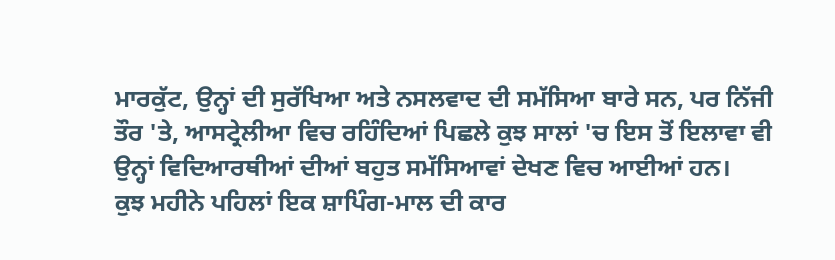ਮਾਰਕੁੱਟ, ਉਨ੍ਹਾਂ ਦੀ ਸੁਰੱਖਿਆ ਅਤੇ ਨਸਲਵਾਦ ਦੀ ਸਮੱਸਿਆ ਬਾਰੇ ਸਨ, ਪਰ ਨਿੱਜੀ ਤੌਰ 'ਤੇ, ਆਸਟ੍ਰੇਲੀਆ ਵਿਚ ਰਹਿੰਦਿਆਂ ਪਿਛਲੇ ਕੁਝ ਸਾਲਾਂ 'ਚ ਇਸ ਤੋਂ ਇਲਾਵਾ ਵੀ ਉਨ੍ਹਾਂ ਵਿਦਿਆਰਥੀਆਂ ਦੀਆਂ ਬਹੁਤ ਸਮੱਸਿਆਵਾਂ ਦੇਖਣ ਵਿਚ ਆਈਆਂ ਹਨ।
ਕੁਝ ਮਹੀਨੇ ਪਹਿਲਾਂ ਇਕ ਸ਼ਾਪਿੰਗ-ਮਾਲ ਦੀ ਕਾਰ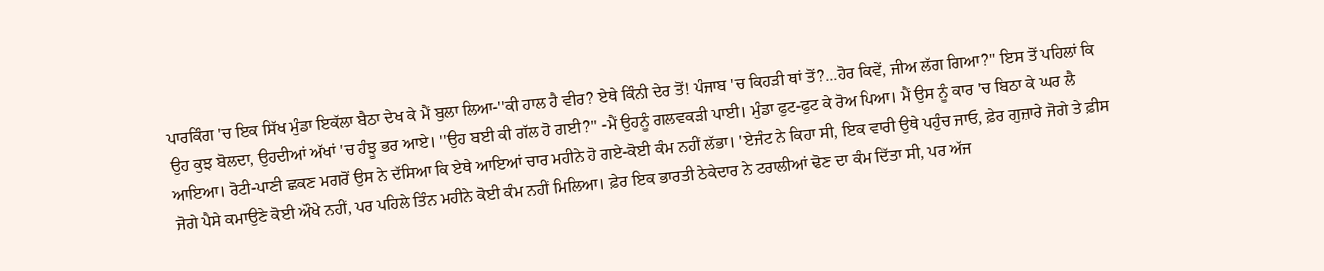ਪਾਰਕਿੰਗ 'ਚ ਇਕ ਸਿੱਖ ਮੁੰਡਾ ਇਕੱਲਾ ਬੈਠਾ ਦੇਖ ਕੇ ਮੈਂ ਬੁਲਾ ਲਿਆ-''ਕੀ ਹਾਲ ਹੈ ਵੀਰ? ਏਥੇ ਕਿੰਨੀ ਦੇਰ ਤੋਂ! ਪੰਜਾਬ 'ਚ ਕਿਹੜੀ ਥਾਂ ਤੋਂ?...ਹੋਰ ਕਿਵੇਂ, ਜੀਅ ਲੱਗ ਗਿਆ?'' ਇਸ ਤੋਂ ਪਹਿਲਾਂ ਕਿ ਉਹ ਕੁਝ ਬੋਲਦਾ, ਉਹਦੀਆਂ ਅੱਖਾਂ 'ਚ ਹੰਝੂ ਭਰ ਆਏ। ''ਉਹ ਬਈ ਕੀ ਗੱਲ ਹੋ ਗਈ?'' -ਮੈਂ ਉਹਨੂੰ ਗਲਵਕੜੀ ਪਾਈ। ਮੁੰਡਾ ਫੁਟ-ਫੁਟ ਕੇ ਰੋਅ ਪਿਆ। ਮੈਂ ਉਸ ਨੂੰ ਕਾਰ 'ਚ ਬਿਠਾ ਕੇ ਘਰ ਲੈ ਆਇਆ। ਰੋਟੀ-ਪਾਣੀ ਛਕਣ ਮਗਰੋਂ ਉਸ ਨੇ ਦੱਸਿਆ ਕਿ ਏਥੇ ਆਇਆਂ ਚਾਰ ਮਹੀਨੇ ਹੋ ਗਏ-ਕੋਈ ਕੰਮ ਨਹੀਂ ਲੱਭਾ। 'ਏਜੰਟ ਨੇ ਕਿਹਾ ਸੀ, ਇਕ ਵਾਰੀ ਉਥੇ ਪਹੁੰਚ ਜਾਓ, ਫ਼ੇਰ ਗੁਜ਼ਾਰੇ ਜੋਗੇ ਤੇ ਫ਼ੀਸ ਜੋਗੇ ਪੈਸੇ ਕਮਾਉਣੇ ਕੋਈ ਔਖੇ ਨਹੀਂ, ਪਰ ਪਹਿਲੇ ਤਿੰਨ ਮਹੀਨੇ ਕੋਈ ਕੰਮ ਨਹੀਂ ਮਿਲਿਆ। ਫ਼ੇਰ ਇਕ ਭਾਰਤੀ ਠੇਕੇਦਾਰ ਨੇ ਟਰਾਲੀਆਂ ਢੋਣ ਦਾ ਕੰਮ ਦਿੱਤਾ ਸੀ, ਪਰ ਅੱਜ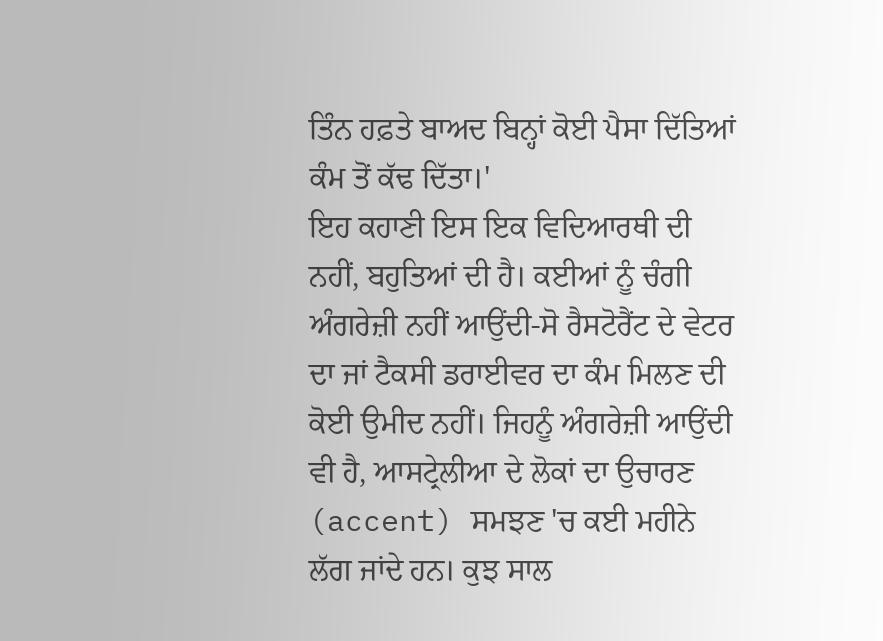ਤਿੰਨ ਹਫ਼ਤੇ ਬਾਅਦ ਬਿਨ੍ਹਾਂ ਕੋਈ ਪੈਸਾ ਦਿੱਤਿਆਂ ਕੰਮ ਤੋਂ ਕੱਢ ਦਿੱਤਾ।'
ਇਹ ਕਹਾਣੀ ਇਸ ਇਕ ਵਿਦਿਆਰਥੀ ਦੀ ਨਹੀਂ, ਬਹੁਤਿਆਂ ਦੀ ਹੈ। ਕਈਆਂ ਨੂੰ ਚੰਗੀ ਅੰਗਰੇਜ਼ੀ ਨਹੀਂ ਆਉਂਦੀ-ਸੋ ਰੈਸਟੋਰੈਂਟ ਦੇ ਵੇਟਰ ਦਾ ਜਾਂ ਟੈਕਸੀ ਡਰਾਈਵਰ ਦਾ ਕੰਮ ਮਿਲਣ ਦੀ ਕੋਈ ਉਮੀਦ ਨਹੀਂ। ਜਿਹਨੂੰ ਅੰਗਰੇਜ਼ੀ ਆਉਂਦੀ ਵੀ ਹੈ, ਆਸਟ੍ਰੇਲੀਆ ਦੇ ਲੋਕਾਂ ਦਾ ਉਚਾਰਣ (accent) ਸਮਝਣ 'ਚ ਕਈ ਮਹੀਨੇ ਲੱਗ ਜਾਂਦੇ ਹਨ। ਕੁਝ ਸਾਲ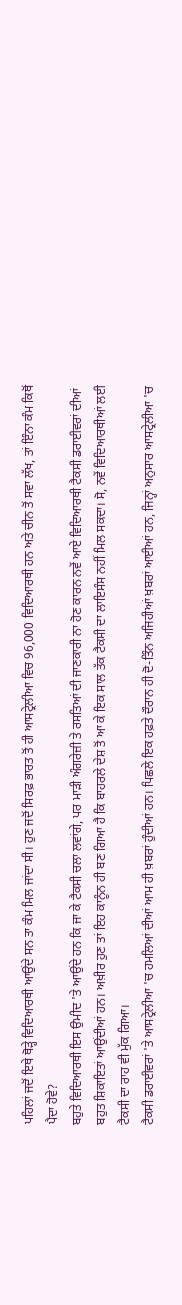ਪਹਿਲਾਂ ਜਦੋਂ ਇਥੇ ਥੋੜ੍ਹੇ ਵਿਦਿਆਰਥੀ ਆਉਂਦੇ ਸਨ ਤਾ ਕੰਮ ਮਿਲ ਜਾਂਦਾ ਸੀ। ਹੁਣ ਜਦੋਂ ਸਿਰਫ਼ ਭਾਰਤ ਤੋਂ ਹੀ ਆਸਟ੍ਰੇਲੀਆ ਵਿਚ 96,000 ਵਿਦਿਆਰਥੀ ਹਨ ਅਤੇ ਚੀਨ ਤੋਂ ਸਵਾ ਲੱਖ, ਤਾਂ ਇੰਨਾ ਕੰਮ ਕਿਥੋਂ ਪੈਦਾ ਹੋਵੇ?
ਬਹੁਤੇ ਵਿਦਿਆਰਥੀ ਇਸ ਉਮੀਦ 'ਤੇ ਆਉਂਦੇ ਹਨ ਕਿ ਜਾ ਕੇ ਟੈਕਸੀ ਚਲਾ ਲਵਾਂਗੇ, ਪਰ ਮਾੜੀ ਅੰਗਰੇਜ਼ੀ ਤੇ ਰਸਤਿਆਂ ਦੀ ਜਾਣਕਾਰੀ ਨਾ ਹੋਣ ਕਾਰਨ ਨਵੇਂ ਆਏ ਵਿਦਿਆਰਥੀ ਟੈਕਸੀ ਡਰਾਈਵਰਾਂ ਦੀਆਂ ਬਹੁਤ ਸ਼ਿਕਾਇਤਾਂ ਆਉਂਦੀਆਂ ਹਨ। ਅਖ਼ੀਰ ਹੁਣ ਤਾਂ ਇਹ ਕਾਨੂੰਨ ਹੀ ਬਣ ਗਿਆ ਹੈ ਕਿ ਬਾਹਰਲੇ ਦੇਸ਼ ਤੋਂ ਆ ਕੇ ਇਕ ਸਾਲ ਤੱਕ ਟੈਕਸੀ ਦਾ ਲਾਇਸੰਸ ਨਹੀਂ ਮਿਲ ਸਕਦਾ। ਸੋ, ਨਵੇਂ ਵਿਦਿਆਰਥੀਆਂ ਲਈ ਟੈਕਸੀ ਦਾ ਰਾਹ ਵੀ ਮੁੱਕ ਗਿਆ।
ਟੈਕਸੀ ਡਰਾਈਵਰਾਂ 'ਤੇ ਆਸਟ੍ਰੇਲੀਆ 'ਚ ਹਮਲਿਆਂ ਦੀਆਂ ਆਮ ਹੀ ਖ਼ਬਰਾਂ ਹੁੰਦੀਆਂ ਹਨ। ਪਿਛਲੇ ਇਕ ਹਫ਼ਤੇ ਦੌਰਾਨ ਹੀ ਦੋ-ਤਿੰਨ ਅਜਿਹੀਆਂ ਖ਼ਬਰਾਂ ਆਈਆਂ ਹਨ, ਜਿਨ੍ਹਾਂ ਅਨੁਸਾਰ ਆਸਟ੍ਰੇਲੀਆ 'ਚ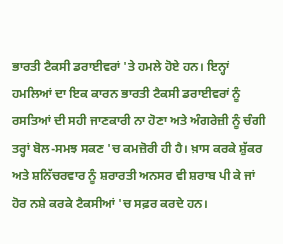ਭਾਰਤੀ ਟੈਕਸੀ ਡਰਾਈਵਰਾਂ 'ਤੇ ਹਮਲੇ ਹੋਏ ਹਨ। ਇਨ੍ਹਾਂ ਹਮਲਿਆਂ ਦਾ ਇਕ ਕਾਰਨ ਭਾਰਤੀ ਟੈਕਸੀ ਡਰਾਈਵਰਾਂ ਨੂੰ ਰਸਤਿਆਂ ਦੀ ਸਹੀ ਜਾਣਕਾਰੀ ਨਾ ਹੋਣਾ ਅਤੇ ਅੰਗਰੇਜ਼ੀ ਨੂੰ ਚੰਗੀ ਤਰ੍ਹਾਂ ਬੋਲ-ਸਮਝ ਸਕਣ 'ਚ ਕਮਜ਼ੋਰੀ ਹੀ ਹੈ। ਖ਼ਾਸ ਕਰਕੇ ਸ਼ੁੱਕਰ ਅਤੇ ਸ਼ਨਿੱਚਰਵਾਰ ਨੂੰ ਸ਼ਰਾਰਤੀ ਅਨਸਰ ਵੀ ਸ਼ਰਾਬ ਪੀ ਕੇ ਜਾਂ ਹੋਰ ਨਸ਼ੇ ਕਰਕੇ ਟੈਕਸੀਆਂ 'ਚ ਸਫ਼ਰ ਕਰਦੇ ਹਨ।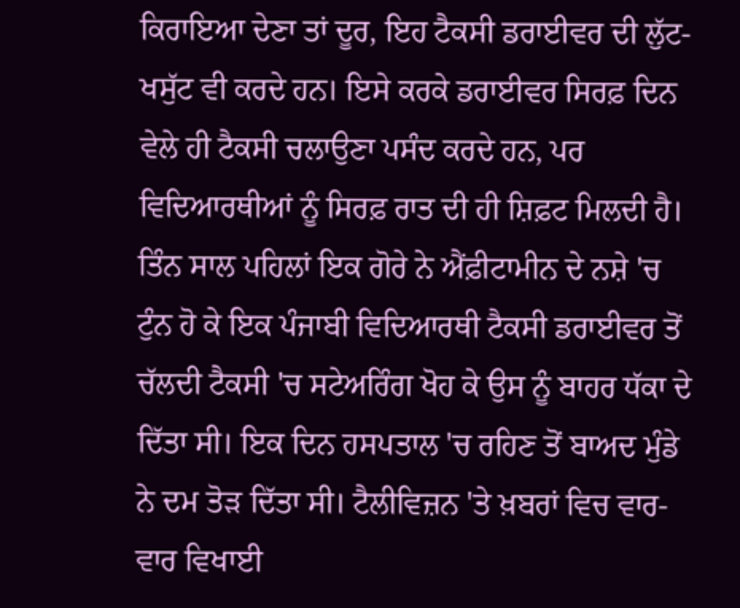ਕਿਰਾਇਆ ਦੇਣਾ ਤਾਂ ਦੂਰ, ਇਹ ਟੈਕਸੀ ਡਰਾਈਵਰ ਦੀ ਲੁੱਟ-ਖਸੁੱਟ ਵੀ ਕਰਦੇ ਹਨ। ਇਸੇ ਕਰਕੇ ਡਰਾਈਵਰ ਸਿਰਫ਼ ਦਿਨ ਵੇਲੇ ਹੀ ਟੈਕਸੀ ਚਲਾਉਣਾ ਪਸੰਦ ਕਰਦੇ ਹਨ, ਪਰ ਵਿਦਿਆਰਥੀਆਂ ਨੂੰ ਸਿਰਫ਼ ਰਾਤ ਦੀ ਹੀ ਸ਼ਿਫ਼ਟ ਮਿਲਦੀ ਹੈ। ਤਿੰਨ ਸਾਲ ਪਹਿਲਾਂ ਇਕ ਗੋਰੇ ਨੇ ਐਂਫ਼ੀਟਾਮੀਨ ਦੇ ਨਸ਼ੇ 'ਚ ਟੁੰਨ ਹੋ ਕੇ ਇਕ ਪੰਜਾਬੀ ਵਿਦਿਆਰਥੀ ਟੈਕਸੀ ਡਰਾਈਵਰ ਤੋਂ ਚੱਲਦੀ ਟੈਕਸੀ 'ਚ ਸਟੇਅਰਿੰਗ ਖੋਹ ਕੇ ਉਸ ਨੂੰ ਬਾਹਰ ਧੱਕਾ ਦੇ ਦਿੱਤਾ ਸੀ। ਇਕ ਦਿਨ ਹਸਪਤਾਲ 'ਚ ਰਹਿਣ ਤੋਂ ਬਾਅਦ ਮੁੰਡੇ ਨੇ ਦਮ ਤੋੜ ਦਿੱਤਾ ਸੀ। ਟੈਲੀਵਿਜ਼ਨ 'ਤੇ ਖ਼ਬਰਾਂ ਵਿਚ ਵਾਰ-ਵਾਰ ਵਿਖਾਈ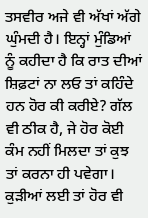ਤਸਵੀਰ ਅਜੇ ਵੀ ਅੱਖਾਂ ਅੱਗੇ ਘੁੰਮਦੀ ਹੈ। ਇਨ੍ਹਾਂ ਮੁੰਡਿਆਂ ਨੂੰ ਕਹੀਦਾ ਹੈ ਕਿ ਰਾਤ ਦੀਆਂ ਸ਼ਿਫ਼ਟਾਂ ਨਾ ਲਓ ਤਾਂ ਕਹਿੰਦੇ ਹਨ ਹੋਰ ਕੀ ਕਰੀਏ? ਗੱਲ ਵੀ ਠੀਕ ਹੈ, ਜੇ ਹੋਰ ਕੋਈ ਕੰਮ ਨਹੀਂ ਮਿਲਦਾ ਤਾਂ ਕੁਝ ਤਾਂ ਕਰਨਾ ਹੀ ਪਵੇਗਾ।
ਕੁੜੀਆਂ ਲਈ ਤਾਂ ਹੋਰ ਵੀ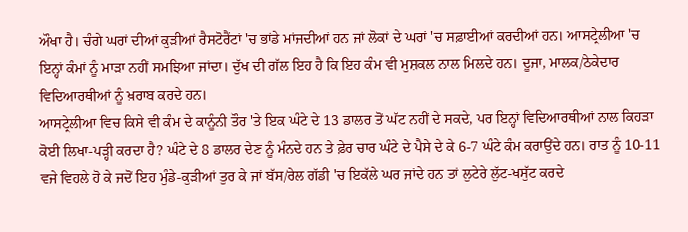ਔਖਾ ਹੈ। ਚੰਗੇ ਘਰਾਂ ਦੀਆਂ ਕੁੜੀਆਂ ਰੈਸਟੋਰੈਂਟਾਂ 'ਚ ਭਾਂਡੇ ਮਾਂਜਦੀਆਂ ਹਨ ਜਾਂ ਲੋਕਾਂ ਦੇ ਘਰਾਂ 'ਚ ਸਫ਼ਾਈਆਂ ਕਰਦੀਆਂ ਹਨ। ਆਸਟ੍ਰੇਲੀਆ 'ਚ ਇਨ੍ਹਾਂ ਕੰਮਾਂ ਨੂੰ ਮਾੜਾ ਨਹੀਂ ਸਮਝਿਆ ਜਾਂਦਾ। ਦੁੱਖ ਦੀ ਗੱਲ ਇਹ ਹੈ ਕਿ ਇਹ ਕੰਮ ਵੀ ਮੁਸ਼ਕਲ ਨਾਲ ਮਿਲਦੇ ਹਨ। ਦੂਜਾ, ਮਾਲਕ/ਠੇਕੇਦਾਰ ਵਿਦਿਆਰਥੀਆਂ ਨੂੰ ਖ਼ਰਾਬ ਕਰਦੇ ਹਨ।
ਆਸਟ੍ਰੇਲੀਆ ਵਿਚ ਕਿਸੇ ਵੀ ਕੰਮ ਦੇ ਕਾਨੂੰਨੀ ਤੌਰ 'ਤੇ ਇਕ ਘੰਟੇ ਦੇ 13 ਡਾਲਰ ਤੋਂ ਘੱਟ ਨਹੀਂ ਦੇ ਸਕਦੇ, ਪਰ ਇਨ੍ਹਾਂ ਵਿਦਿਆਰਥੀਆਂ ਨਾਲ ਕਿਹੜਾ ਕੋਈ ਲਿਖਾ-ਪੜ੍ਹੀ ਕਰਦਾ ਹੈ? ਘੰਟੇ ਦੇ 8 ਡਾਲਰ ਦੇਣ ਨੂੰ ਮੰਨਦੇ ਹਨ ਤੇ ਫ਼ੇਰ ਚਾਰ ਘੰਟੇ ਦੇ ਪੈਸੇ ਦੇ ਕੇ 6-7 ਘੰਟੇ ਕੰਮ ਕਰਾਉਂਦੇ ਹਨ। ਰਾਤ ਨੂੰ 10-11 ਵਜੇ ਵਿਹਲੇ ਹੋ ਕੇ ਜਦੋਂ ਇਹ ਮੁੰਡੇ-ਕੁੜੀਆਂ ਤੁਰ ਕੇ ਜਾਂ ਬੱਸ/ਰੇਲ ਗੱਡੀ 'ਚ ਇਕੱਲੇ ਘਰ ਜਾਂਦੇ ਹਨ ਤਾਂ ਲੁਟੇਰੇ ਲੁੱਟ-ਖਸੁੱਟ ਕਰਦੇ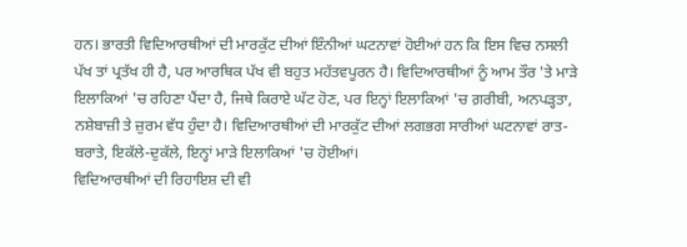ਹਨ। ਭਾਰਤੀ ਵਿਦਿਆਰਥੀਆਂ ਦੀ ਮਾਰਕੁੱਟ ਦੀਆਂ ਇੰਨੀਆਂ ਘਟਨਾਵਾਂ ਹੋਈਆਂ ਹਨ ਕਿ ਇਸ ਵਿਚ ਨਸਲੀ ਪੱਖ ਤਾਂ ਪ੍ਰਤੱਖ ਹੀ ਹੈ, ਪਰ ਆਰਥਿਕ ਪੱਖ ਵੀ ਬਹੁਤ ਮਹੱਤਵਪੂਰਨ ਹੈ। ਵਿਦਿਆਰਥੀਆਂ ਨੂੰ ਆਮ ਤੌਰ 'ਤੇ ਮਾੜੇ ਇਲਾਕਿਆਂ 'ਚ ਰਹਿਣਾ ਪੈਂਦਾ ਹੈ, ਜਿਥੇ ਕਿਰਾਏ ਘੱਟ ਹੋਣ, ਪਰ ਇਨ੍ਹਾਂ ਇਲਾਕਿਆਂ 'ਚ ਗ਼ਰੀਬੀ, ਅਨਪੜ੍ਹਤਾ, ਨਸ਼ੇਬਾਜ਼ੀ ਤੇ ਜ਼ੁਰਮ ਵੱਧ ਹੁੰਦਾ ਹੈ। ਵਿਦਿਆਰਥੀਆਂ ਦੀ ਮਾਰਕੁੱਟ ਦੀਆਂ ਲਗਭਗ ਸਾਰੀਆਂ ਘਟਨਾਵਾਂ ਰਾਤ-ਬਰਾਤੇ, ਇਕੱਲੇ-ਦੁਕੱਲੇ, ਇਨ੍ਹਾਂ ਮਾੜੇ ਇਲਾਕਿਆਂ 'ਚ ਹੋਈਆਂ।
ਵਿਦਿਆਰਥੀਆਂ ਦੀ ਰਿਹਾਇਸ਼ ਦੀ ਵੀ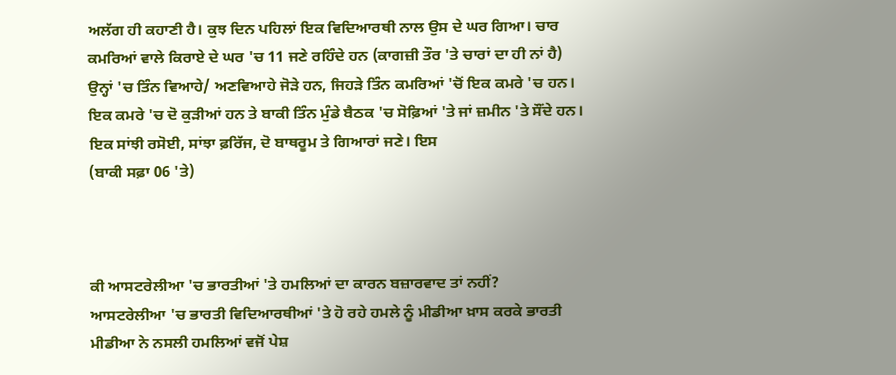ਅਲੱਗ ਹੀ ਕਹਾਣੀ ਹੈ। ਕੁਝ ਦਿਨ ਪਹਿਲਾਂ ਇਕ ਵਿਦਿਆਰਥੀ ਨਾਲ ਉਸ ਦੇ ਘਰ ਗਿਆ। ਚਾਰ ਕਮਰਿਆਂ ਵਾਲੇ ਕਿਰਾਏ ਦੇ ਘਰ 'ਚ 11 ਜਣੇ ਰਹਿੰਦੇ ਹਨ (ਕਾਗਜ਼ੀ ਤੌਰ 'ਤੇ ਚਾਰਾਂ ਦਾ ਹੀ ਨਾਂ ਹੈ) ਉਨ੍ਹਾਂ 'ਚ ਤਿੰਨ ਵਿਆਹੇ/ ਅਣਵਿਆਹੇ ਜੋੜੇ ਹਨ, ਜਿਹੜੇ ਤਿੰਨ ਕਮਰਿਆਂ 'ਚੋਂ ਇਕ ਕਮਰੇ 'ਚ ਹਨ। ਇਕ ਕਮਰੇ 'ਚ ਦੋ ਕੁੜੀਆਂ ਹਨ ਤੇ ਬਾਕੀ ਤਿੰਨ ਮੁੰਡੇ ਬੈਠਕ 'ਚ ਸੋਫ਼ਿਆਂ 'ਤੇ ਜਾਂ ਜ਼ਮੀਨ 'ਤੇ ਸੌਂਦੇ ਹਨ। ਇਕ ਸਾਂਝੀ ਰਸੋਈ, ਸਾਂਝਾ ਫ਼ਰਿੱਜ, ਦੋ ਬਾਥਰੂਮ ਤੇ ਗਿਆਰਾਂ ਜਣੇ। ਇਸ
(ਬਾਕੀ ਸਫ਼ਾ 06 'ਤੇ)



ਕੀ ਆਸਟਰੇਲੀਆ 'ਚ ਭਾਰਤੀਆਂ 'ਤੇ ਹਮਲਿਆਂ ਦਾ ਕਾਰਨ ਬਜ਼ਾਰਵਾਦ ਤਾਂ ਨਹੀਂ?
ਆਸਟਰੇਲੀਆ 'ਚ ਭਾਰਤੀ ਵਿਦਿਆਰਥੀਆਂ 'ਤੇ ਹੋ ਰਹੇ ਹਮਲੇ ਨੂੰ ਮੀਡੀਆ ਖ਼ਾਸ ਕਰਕੇ ਭਾਰਤੀ ਮੀਡੀਆ ਨੇ ਨਸਲੀ ਹਮਲਿਆਂ ਵਜੋਂ ਪੇਸ਼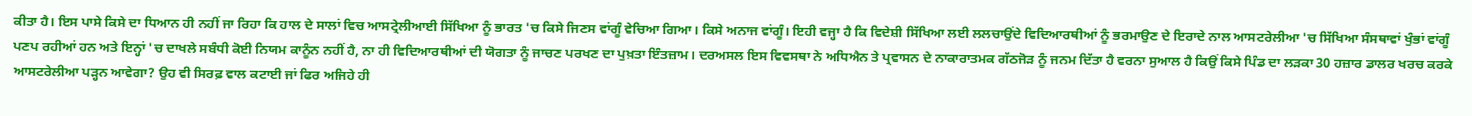ਕੀਤਾ ਹੈ। ਇਸ ਪਾਸੇ ਕਿਸੇ ਦਾ ਧਿਆਨ ਹੀ ਨਹੀਂ ਜਾ ਰਿਹਾ ਕਿ ਹਾਲ ਦੇ ਸਾਲਾਂ ਵਿਚ ਆਸਟ੍ਰੇਲੀਆਈ ਸਿੱਖਿਆ ਨੂੰ ਭਾਰਤ 'ਚ ਕਿਸੇ ਜਿਣਸ ਵਾਂਗੂੰ ਵੇਚਿਆ ਗਿਆ। ਕਿਸੇ ਅਨਾਜ ਵਾਂਗੂੰ। ਇਹੀ ਵਜ੍ਹਾ ਹੈ ਕਿ ਵਿਦੇਸ਼ੀ ਸਿੱਖਿਆ ਲਈ ਲਲਚਾਉਂਦੇ ਵਿਦਿਆਰਥੀਆਂ ਨੂੰ ਭਰਮਾਉਣ ਦੇ ਇਰਾਦੇ ਨਾਲ ਆਸਟਰੇਲੀਆ 'ਚ ਸਿੱਖਿਆ ਸੰਸਥਾਵਾਂ ਖੁੰਭਾਂ ਵਾਂਗੂੰ ਪਣਪ ਰਹੀਆਂ ਹਨ ਅਤੇ ਇਨ੍ਹਾਂ 'ਚ ਦਾਖਲੇ ਸਬੰਧੀ ਕੋਈ ਨਿਯਮ ਕਾਨੂੰਨ ਨਹੀਂ ਹੈ, ਨਾ ਹੀ ਵਿਦਿਆਰਥੀਆਂ ਦੀ ਯੋਗਤਾ ਨੂੰ ਜਾਚਣ ਪਰਖਣ ਦਾ ਪੁਖ਼ਤਾ ਇੰਤਜ਼ਾਮ। ਦਰਅਸਲ ਇਸ ਵਿਵਸਥਾ ਨੇ ਅਧਿਐਨ ਤੇ ਪ੍ਰਵਾਸਨ ਦੇ ਨਾਕਾਰਾਤਮਕ ਗੱਠਜੋੜ ਨੂੰ ਜਨਮ ਦਿੱਤਾ ਹੈ ਵਰਨਾ ਸੁਆਲ ਹੈ ਕਿਉਂ ਕਿਸੇ ਪਿੰਡ ਦਾ ਲੜਕਾ 30 ਹਜ਼ਾਰ ਡਾਲਰ ਖਰਚ ਕਰਕੇ ਆਸਟਰੇਲੀਆ ਪੜ੍ਹਨ ਆਵੇਗਾ? ਉਹ ਵੀ ਸਿਰਫ਼ ਵਾਲ ਕਟਾਈ ਜਾਂ ਫਿਰ ਅਜਿਹੇ ਹੀ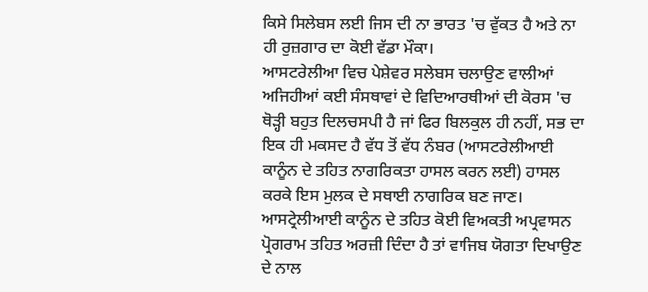ਕਿਸੇ ਸਿਲੇਬਸ ਲਈ ਜਿਸ ਦੀ ਨਾ ਭਾਰਤ 'ਚ ਵੁੱਕਤ ਹੈ ਅਤੇ ਨਾ ਹੀ ਰੁਜ਼ਗਾਰ ਦਾ ਕੋਈ ਵੱਡਾ ਮੌਕਾ।
ਆਸਟਰੇਲੀਆ ਵਿਚ ਪੇਸ਼ੇਵਰ ਸਲੇਬਸ ਚਲਾਉਣ ਵਾਲੀਆਂ ਅਜਿਹੀਆਂ ਕਈ ਸੰਸਥਾਵਾਂ ਦੇ ਵਿਦਿਆਰਥੀਆਂ ਦੀ ਕੋਰਸ 'ਚ ਥੋੜ੍ਹੀ ਬਹੁਤ ਦਿਲਚਸਪੀ ਹੈ ਜਾਂ ਫਿਰ ਬਿਲਕੁਲ ਹੀ ਨਹੀਂ, ਸਭ ਦਾ ਇਕ ਹੀ ਮਕਸਦ ਹੈ ਵੱਧ ਤੋਂ ਵੱਧ ਨੰਬਰ (ਆਸਟਰੇਲੀਆਈ ਕਾਨੂੰਨ ਦੇ ਤਹਿਤ ਨਾਗਰਿਕਤਾ ਹਾਸਲ ਕਰਨ ਲਈ) ਹਾਸਲ ਕਰਕੇ ਇਸ ਮੁਲਕ ਦੇ ਸਥਾਈ ਨਾਗਰਿਕ ਬਣ ਜਾਣ। ਆਸਟ੍ਰੇਲੀਆਈ ਕਾਨੂੰਨ ਦੇ ਤਹਿਤ ਕੋਈ ਵਿਅਕਤੀ ਅਪ੍ਰਵਾਸਨ ਪ੍ਰੋਗਰਾਮ ਤਹਿਤ ਅਰਜ਼ੀ ਦਿੰਦਾ ਹੈ ਤਾਂ ਵਾਜਿਬ ਯੋਗਤਾ ਦਿਖਾਉਣ ਦੇ ਨਾਲ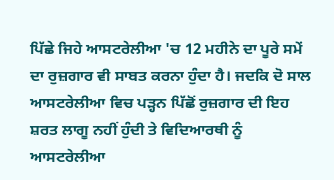ਪਿੱਛੇ ਜਿਹੇ ਆਸਟਰੇਲੀਆ 'ਚ 12 ਮਹੀਨੇ ਦਾ ਪੂਰੇ ਸਮੇਂ ਦਾ ਰੁਜ਼ਗਾਰ ਵੀ ਸਾਬਤ ਕਰਨਾ ਹੁੰਦਾ ਹੈ। ਜਦਕਿ ਦੋ ਸਾਲ ਆਸਟਰੇਲੀਆ ਵਿਚ ਪੜ੍ਹਨ ਪਿੱਛੋਂ ਰੁਜ਼ਗਾਰ ਦੀ ਇਹ ਸ਼ਰਤ ਲਾਗੂ ਨਹੀਂ ਹੁੰਦੀ ਤੇ ਵਿਦਿਆਰਥੀ ਨੂੰ ਆਸਟਰੇਲੀਆ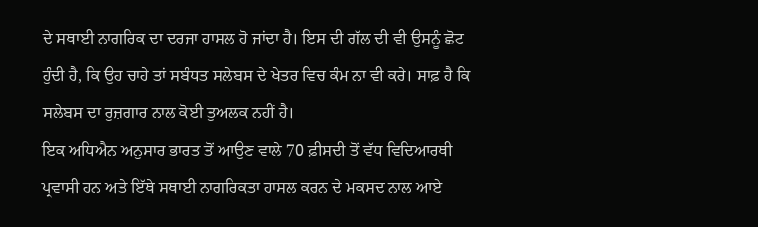ਦੇ ਸਥਾਈ ਨਾਗਰਿਕ ਦਾ ਦਰਜਾ ਹਾਸਲ ਹੋ ਜਾਂਦਾ ਹੈ। ਇਸ ਦੀ ਗੱਲ ਦੀ ਵੀ ਉਸਨੂੰ ਛੋਟ ਹੁੰਦੀ ਹੈ, ਕਿ ਉਹ ਚਾਹੇ ਤਾਂ ਸਬੰਧਤ ਸਲੇਬਸ ਦੇ ਖੇਤਰ ਵਿਚ ਕੰਮ ਨਾ ਵੀ ਕਰੇ। ਸਾਫ਼ ਹੈ ਕਿ ਸਲੇਬਸ ਦਾ ਰੁਜ਼ਗਾਰ ਨਾਲ ਕੋਈ ਤੁਅਲਕ ਨਹੀਂ ਹੈ।
ਇਕ ਅਧਿਐਨ ਅਨੁਸਾਰ ਭਾਰਤ ਤੋਂ ਆਉਣ ਵਾਲੇ 70 ਫ਼ੀਸਦੀ ਤੋਂ ਵੱਧ ਵਿਦਿਆਰਥੀ ਪ੍ਰਵਾਸੀ ਹਨ ਅਤੇ ਇੱਥੇ ਸਥਾਈ ਨਾਗਰਿਕਤਾ ਹਾਸਲ ਕਰਨ ਦੇ ਮਕਸਦ ਨਾਲ ਆਏ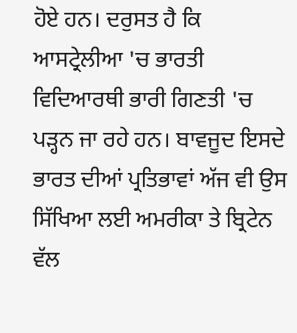ਹੋਏ ਹਨ। ਦਰੁਸਤ ਹੈ ਕਿ ਆਸਟ੍ਰੇਲੀਆ 'ਚ ਭਾਰਤੀ ਵਿਦਿਆਰਥੀ ਭਾਰੀ ਗਿਣਤੀ 'ਚ ਪੜ੍ਹਨ ਜਾ ਰਹੇ ਹਨ। ਬਾਵਜੂਦ ਇਸਦੇ ਭਾਰਤ ਦੀਆਂ ਪ੍ਰਤਿਭਾਵਾਂ ਅੱਜ ਵੀ ਉਸ ਸਿੱਖਿਆ ਲਈ ਅਮਰੀਕਾ ਤੇ ਬ੍ਰਿਟੇਨ ਵੱਲ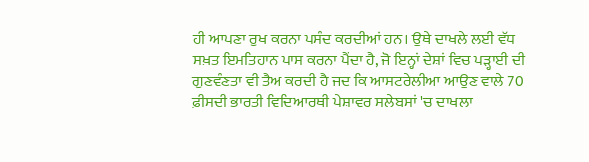ਹੀ ਆਪਣਾ ਰੁਖ ਕਰਨਾ ਪਸੰਦ ਕਰਦੀਆਂ ਹਨ। ਉਥੇ ਦਾਖਲੇ ਲਈ ਵੱਧ ਸਖ਼ਤ ਇਮਤਿਹਾਨ ਪਾਸ ਕਰਨਾ ਪੈਂਦਾ ਹੈ, ਜੋ ਇਨ੍ਹਾਂ ਦੇਸ਼ਾਂ ਵਿਚ ਪੜ੍ਹਾਈ ਦੀ ਗੁਣਵੰਣਤਾ ਵੀ ਤੈਅ ਕਰਦੀ ਹੈ ਜਦ ਕਿ ਆਸਟਰੇਲੀਆ ਆਉਣ ਵਾਲੇ 70 ਫ਼ੀਸਦੀ ਭਾਰਤੀ ਵਿਦਿਆਰਥੀ ਪੇਸ਼ਾਵਰ ਸਲੇਬਸਾਂ 'ਚ ਦਾਖਲਾ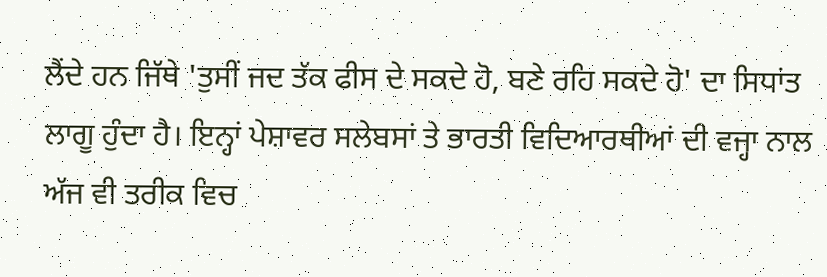ਲੈਂਦੇ ਹਨ ਜਿੱਥੇ 'ਤੁਸੀਂ ਜਦ ਤੱਕ ਫੀਸ ਦੇ ਸਕਦੇ ਹੋ, ਬਣੇ ਰਹਿ ਸਕਦੇ ਹੋ' ਦਾ ਸਿਧਾਂਤ ਲਾਗੂ ਹੁੰਦਾ ਹੈ। ਇਨ੍ਹਾਂ ਪੇਸ਼ਾਵਰ ਸਲੇਬਸਾਂ ਤੇ ਭਾਰਤੀ ਵਿਦਿਆਰਥੀਆਂ ਦੀ ਵਜ੍ਹਾ ਨਾਲ ਅੱਜ ਵੀ ਤਰੀਕ ਵਿਚ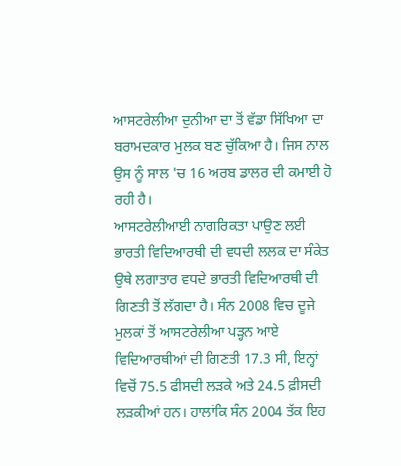ਆਸਟਰੇਲੀਆ ਦੁਨੀਆ ਦਾ ਤੋਂ ਵੱਡਾ ਸਿੱਖਿਆ ਦਾ ਬਰਾਮਦਕਾਰ ਮੁਲਕ ਬਣ ਚੁੱਕਿਆ ਹੈ। ਜਿਸ ਨਾਲ ਉਸ ਨੂੰ ਸਾਲ 'ਚ 16 ਅਰਬ ਡਾਲਰ ਦੀ ਕਮਾਈ ਹੋ ਰਹੀ ਹੈ।
ਆਸਟਰੇਲੀਆਈ ਨਾਗਰਿਕਤਾ ਪਾਉਣ ਲਈ ਭਾਰਤੀ ਵਿਦਿਆਰਥੀ ਦੀ ਵਧਦੀ ਲਲਕ ਦਾ ਸੰਕੇਤ ਉਥੇ ਲਗਾਤਾਰ ਵਧਦੇ ਭਾਰਤੀ ਵਿਦਿਆਰਥੀ ਦੀ ਗਿਣਤੀ ਤੋਂ ਲੱਗਦਾ ਹੈ। ਸੰਨ 2008 ਵਿਚ ਦੂਜੇ ਮੁਲਕਾਂ ਤੋਂ ਆਸਟਰੇਲੀਆ ਪੜ੍ਹਨ ਆਏ ਵਿਦਿਆਰਥੀਆਂ ਦੀ ਗਿਣਤੀ 17.3 ਸੀ, ਇਨ੍ਹਾਂ ਵਿਚੋਂ 75.5 ਫੀਸਦੀ ਲੜਕੇ ਅਤੇ 24.5 ਫ਼ੀਸਦੀ ਲੜਕੀਆਂ ਹਨ। ਹਾਲਾਂਕਿ ਸੰਨ 2004 ਤੱਕ ਇਹ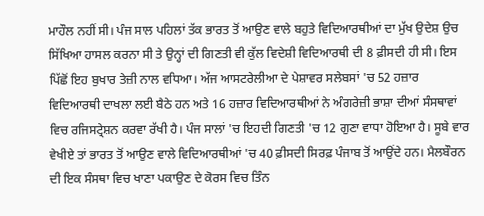ਮਾਹੌਲ ਨਹੀਂ ਸੀ। ਪੰਜ ਸਾਲ ਪਹਿਲਾਂ ਤੱਕ ਭਾਰਤ ਤੋਂ ਆਉਣ ਵਾਲੇ ਬਹੁਤੇ ਵਿਦਿਆਰਥੀਆਂ ਦਾ ਮੁੱਖ ਉਦੇਸ਼ ਉਚ ਸਿੱਖਿਆ ਹਾਸਲ ਕਰਨਾ ਸੀ ਤੇ ਉਨ੍ਹਾਂ ਦੀ ਗਿਣਤੀ ਵੀ ਕੁੱਲ ਵਿਦੇਸ਼ੀ ਵਿਦਿਆਰਥੀ ਦੀ 8 ਫ਼ੀਸਦੀ ਹੀ ਸੀ। ਇਸ ਪਿੱਛੋਂ ਇਹ ਬੁਖਾਰ ਤੇਜ਼ੀ ਨਾਲ ਵਧਿਆ। ਅੱਜ ਆਸਟਰੇਲੀਆ ਦੇ ਪੇਸ਼ਾਵਰ ਸਲੇਬਸਾਂ 'ਚ 52 ਹਜ਼ਾਰ ਵਿਦਿਆਰਥੀ ਦਾਖਲਾ ਲਈ ਬੈਠੇ ਹਨ ਅਤੇ 16 ਹਜ਼ਾਰ ਵਿਦਿਆਰਥੀਆਂ ਨੇ ਅੰਗਰੇਜ਼ੀ ਭਾਸ਼ਾ ਦੀਆਂ ਸੰਸਥਾਵਾਂ ਵਿਚ ਰਜਿਸਟ੍ਰੇਸ਼ਨ ਕਰਵਾ ਰੱਖੀ ਹੈ। ਪੰਜ ਸਾਲਾਂ 'ਚ ਇਹਦੀ ਗਿਣਤੀ 'ਚ 12 ਗੁਣਾ ਵਾਧਾ ਹੋਇਆ ਹੈ। ਸੂਬੇ ਵਾਰ ਵੇਖੀਏ ਤਾਂ ਭਾਰਤ ਤੋਂ ਆਉਣ ਵਾਲੇ ਵਿਦਿਆਰਥੀਆਂ 'ਚ 40 ਫ਼ੀਸਦੀ ਸਿਰਫ਼ ਪੰਜਾਬ ਤੋਂ ਆਉਂਦੇ ਹਨ। ਮੈਲਬੌਰਨ ਦੀ ਇਕ ਸੰਸਥਾ ਵਿਚ ਖਾਣਾ ਪਕਾਉਣ ਦੇ ਕੋਰਸ ਵਿਚ ਤਿੰਨ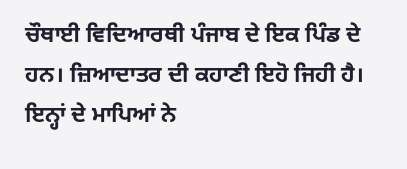ਚੌਥਾਈ ਵਿਦਿਆਰਥੀ ਪੰਜਾਬ ਦੇ ਇਕ ਪਿੰਡ ਦੇ ਹਨ। ਜ਼ਿਆਦਾਤਰ ਦੀ ਕਹਾਣੀ ਇਹੋ ਜਿਹੀ ਹੈ। ਇਨ੍ਹਾਂ ਦੇ ਮਾਪਿਆਂ ਨੇ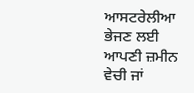ਆਸਟਰੇਲੀਆ ਭੇਜਣ ਲਈ ਆਪਣੀ ਜ਼ਮੀਨ ਵੇਚੀ ਜਾਂ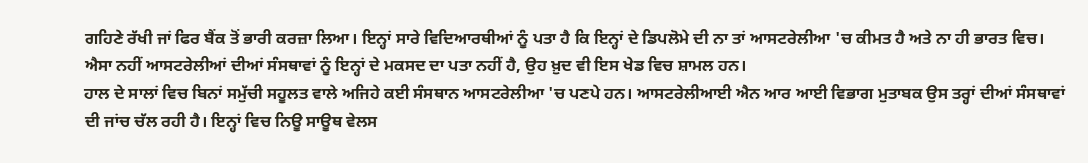ਗਹਿਣੇ ਰੱਖੀ ਜਾਂ ਫਿਰ ਬੈਂਕ ਤੋਂ ਭਾਰੀ ਕਰਜ਼ਾ ਲਿਆ। ਇਨ੍ਹਾਂ ਸਾਰੇ ਵਿਦਿਆਰਥੀਆਂ ਨੂੰ ਪਤਾ ਹੈ ਕਿ ਇਨ੍ਹਾਂ ਦੇ ਡਿਪਲੋਮੇ ਦੀ ਨਾ ਤਾਂ ਆਸਟਰੇਲੀਆ 'ਚ ਕੀਮਤ ਹੈ ਅਤੇ ਨਾ ਹੀ ਭਾਰਤ ਵਿਚ। ਐਸਾ ਨਹੀਂ ਆਸਟਰੇਲੀਆਂ ਦੀਆਂ ਸੰਸਥਾਵਾਂ ਨੂੰ ਇਨ੍ਹਾਂ ਦੇ ਮਕਸਦ ਦਾ ਪਤਾ ਨਹੀਂ ਹੈ, ਉਹ ਖ਼ੁਦ ਵੀ ਇਸ ਖੇਡ ਵਿਚ ਸ਼ਾਮਲ ਹਨ।
ਹਾਲ ਦੇ ਸਾਲਾਂ ਵਿਚ ਬਿਨਾਂ ਸਮੁੱਚੀ ਸਹੂਲਤ ਵਾਲੇ ਅਜਿਹੇ ਕਈ ਸੰਸਥਾਨ ਆਸਟਰੇਲੀਆ 'ਚ ਪਣਪੇ ਹਨ। ਆਸਟਰੇਲੀਆਈ ਐਨ ਆਰ ਆਈ ਵਿਭਾਗ ਮੁਤਾਬਕ ਉਸ ਤਰ੍ਹਾਂ ਦੀਆਂ ਸੰਸਥਾਵਾਂ ਦੀ ਜਾਂਚ ਚੱਲ ਰਹੀ ਹੈ। ਇਨ੍ਹਾਂ ਵਿਚ ਨਿਊ ਸਾਊਥ ਵੇਲਸ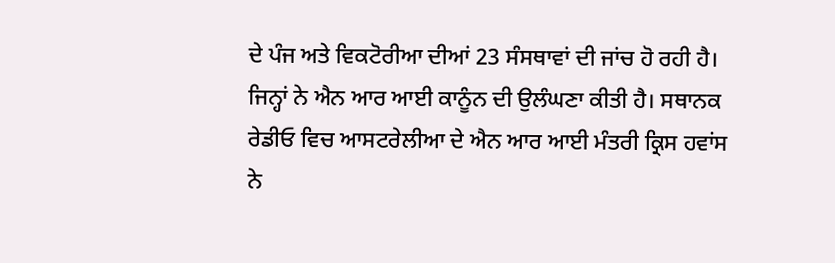ਦੇ ਪੰਜ ਅਤੇ ਵਿਕਟੋਰੀਆ ਦੀਆਂ 23 ਸੰਸਥਾਵਾਂ ਦੀ ਜਾਂਚ ਹੋ ਰਹੀ ਹੈ। ਜਿਨ੍ਹਾਂ ਨੇ ਐਨ ਆਰ ਆਈ ਕਾਨੂੰਨ ਦੀ ਉਲੰਘਣਾ ਕੀਤੀ ਹੈ। ਸਥਾਨਕ ਰੇਡੀਓ ਵਿਚ ਆਸਟਰੇਲੀਆ ਦੇ ਐਨ ਆਰ ਆਈ ਮੰਤਰੀ ਕ੍ਰਿਸ ਹਵਾਂਸ ਨੇ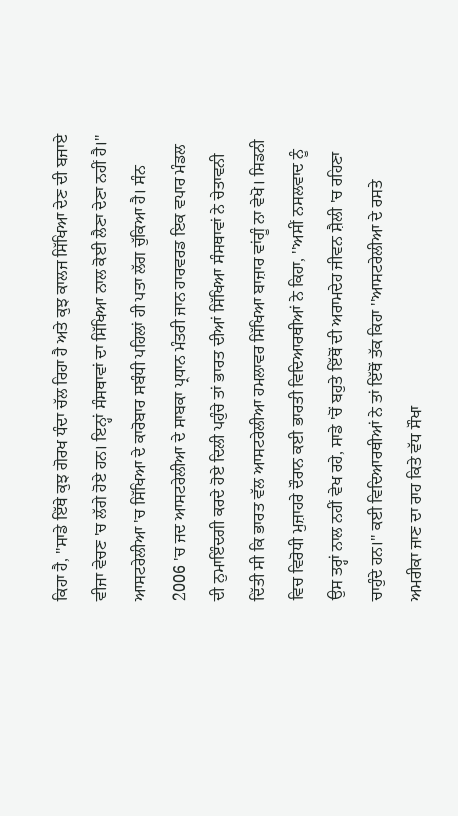ਕਿਹਾ ਹੈ, ''ਸਾਡੇ ਇੱਥੇ ਕੁਝ ਗੋਰਖ ਧੰਦਾ ਚੱਲ ਰਿਹਾ ਹੈ ਅਤੇ ਕੁਝ ਕਾਲਜ ਸਿੱਖਿਆ ਦੇਣ ਦੀ ਬਜਾਏ ਵੀਜਾ ਵੇਚਣ 'ਚ ਲੱਗੇ ਹੋਏ ਹਨ। ਇਨ੍ਹਾਂ ਸੰਸਥਾਵਾਂ ਦਾ ਸਿੱਖਿਆ ਨਾਲ ਕੋਈ ਲੈਣਾ ਦੇਣਾ ਨਹੀਂ ਹੈ।'' ਆਸਟਰੇਲੀਆ 'ਚ ਸਿੱਖਿਆ ਦੇ ਕਾਰੋਬਾਰ ਸਬੰਧੀ ਪਹਿਲਾਂ ਹੀ ਪਤਾ ਲੱਗ ਚੁੱਕਿਆ ਹੈ। ਸੰਨ 2006 'ਚ ਜਦ ਆਸਟਰੇਲੀਆ ਦੇ ਸਾਬਕਾ ਪ੍ਰਧਾਨ ਮੰਤਰੀ ਜਾਨ ਹਾਰਵਰਡ ਇਕ ਵਪਾਰ ਮੰਡਲ ਦੀ ਨੁਮਾਇੰਦਗੀ ਕਰਦੇ ਹੋਏ ਦਿਲੀ ਪਹੁੰਚੇ ਤਾਂ ਭਾਰਤ ਦੀਆਂ ਸਿੱਖਿਆ ਸੰਸਥਾਵਾਂ ਨੇ ਚੇਤਾਵਨੀ ਦਿੱਤੀ ਸੀ ਕਿ ਭਾਰਤ ਵੱਲ ਆਸਟਰੇਲੀਆ ਹਮਲਾਵਰ ਸਿੱਖਿਆ ਬਾਜ਼ਾਰ ਵਾਂਗੂੰ ਨਾ ਵੇਖੋ। ਸਿਡਨੀ ਵਿਚ ਵਿਰੋਧੀ ਮੁਜ਼ਾਹਰੇ ਦੌਰਾਨ ਕਈ ਭਾਰਤੀ ਵਿਦਿਆਰਥੀਆਂ ਨੇ ਕਿਹਾ, ''ਅਸੀਂ ਨਸਲਵਾਦ ਨੂੰ ਉਸ ਤਰ੍ਹਾਂ ਨਾਲ ਨਹੀਂ ਵੇਖ ਰਹੇ, ਸਾਡੇ 'ਚੋਂ ਬਹੁਤੇ ਇੱਥੋਂ ਦੀ ਅਰਾਮਦੇਹ ਜੀਵਨ ਸ਼ੈਲੀ 'ਚ ਰਹਿਣਾ ਚਾਹੁੰਦੇ ਹਨ।'' ਕਈ ਵਿਦਿਆਰਥੀਆਂ ਨੇ ਤਾਂ ਇੱਥੋਂ ਤੱਕ ਕਿਹਾ ''ਆਸਟਰੇਲੀਆ ਦੇ ਰਸਤੇ ਅਮਰੀਕਾ ਜਾਣ ਦਾ ਰਾਹ ਕਿਤੇ ਵੱਧ ਸੌਖਾ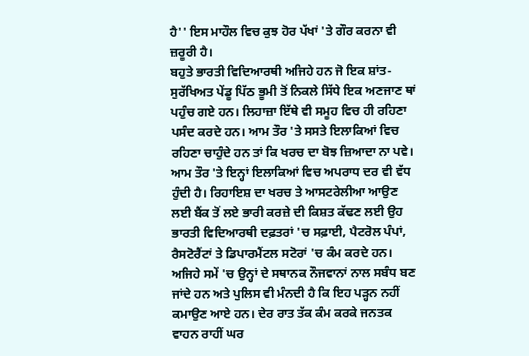ਹੈ'' ਇਸ ਮਾਹੌਲ ਵਿਚ ਕੁਝ ਹੋਰ ਪੱਖਾਂ 'ਤੇ ਗੌਰ ਕਰਨਾ ਵੀ ਜ਼ਰੂਰੀ ਹੈ।
ਬਹੁਤੇ ਭਾਰਤੀ ਵਿਦਿਆਰਥੀ ਅਜਿਹੇ ਹਨ ਜੋ ਇਕ ਸ਼ਾਂਤ-ਸੁਰੱਖਿਅਤ ਪੇਂਡੂ ਪਿੱਠ ਭੂਮੀ ਤੋਂ ਨਿਕਲੇ ਸਿੱਧੇ ਇਕ ਅਣਜਾਣ ਥਾਂ ਪਹੁੰਚ ਗਏ ਹਨ। ਲਿਹਾਜ਼ਾ ਇੱਥੇ ਵੀ ਸਮੂਹ ਵਿਚ ਹੀ ਰਹਿਣਾ ਪਸੰਦ ਕਰਦੇ ਹਨ। ਆਮ ਤੌਰ 'ਤੇ ਸਸਤੇ ਇਲਾਕਿਆਂ ਵਿਚ ਰਹਿਣਾ ਚਾਹੁੰਦੇ ਹਨ ਤਾਂ ਕਿ ਖਰਚ ਦਾ ਬੋਝ ਜ਼ਿਆਦਾ ਨਾ ਪਵੇ। ਆਮ ਤੌਰ 'ਤੇ ਇਨ੍ਹਾਂ ਇਲਾਕਿਆਂ ਵਿਚ ਅਪਰਾਧ ਦਰ ਵੀ ਵੱਧ ਹੁੰਦੀ ਹੈ। ਰਿਹਾਇਸ਼ ਦਾ ਖਰਚ ਤੇ ਆਸਟਰੇਲੀਆ ਆਉਣ ਲਈ ਬੈਂਕ ਤੋਂ ਲਏ ਭਾਰੀ ਕਰਜ਼ੇ ਦੀ ਕਿਸ਼ਤ ਕੱਢਣ ਲਈ ਉਹ ਭਾਰਤੀ ਵਿਦਿਆਰਥੀ ਦਫ਼ਤਰਾਂ 'ਚ ਸਫ਼ਾਈ, ਪੈਟਰੋਲ ਪੰਪਾਂ, ਰੈਸਟੋਰੈਂਟਾਂ ਤੇ ਡਿਪਾਰਮੈਂਟਲ ਸਟੋਰਾਂ 'ਚ ਕੰਮ ਕਰਦੇ ਹਨ। ਅਜਿਹੇ ਸਮੇਂ 'ਚ ਉਨ੍ਹਾਂ ਦੇ ਸਥਾਨਕ ਨੌਜਵਾਨਾਂ ਨਾਲ ਸਬੰਧ ਬਣ ਜਾਂਦੇ ਹਨ ਅਤੇ ਪੁਲਿਸ ਵੀ ਮੰਨਦੀ ਹੈ ਕਿ ਇਹ ਪੜ੍ਹਨ ਨਹੀਂ ਕਮਾਉਣ ਆਏ ਹਨ। ਦੇਰ ਰਾਤ ਤੱਕ ਕੰਮ ਕਰਕੇ ਜਨਤਕ ਵਾਹਨ ਰਾਹੀਂ ਘਰ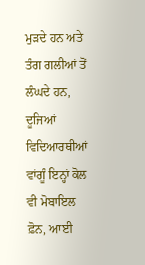ਮੁੜਦੇ ਹਨ ਅਤੇ ਤੰਗ ਗਲੀਆਂ ਤੋਂ ਲੰਘਦੇ ਹਨ, ਦੂਜਿਆਂ ਵਿਦਿਆਰਥੀਆਂ ਵਾਂਗੂੰ ਇਨ੍ਹਾਂ ਕੋਲ ਵੀ ਮੋਬਾਇਲ ਫ਼ੋਨ, ਆਈ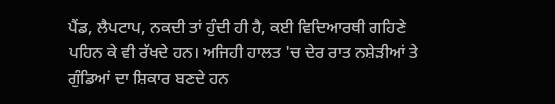ਪੈਂਡ, ਲੈਪਟਾਪ, ਨਕਦੀ ਤਾਂ ਹੁੰਦੀ ਹੀ ਹੈ, ਕਈ ਵਿਦਿਆਰਥੀ ਗਹਿਣੇ ਪਹਿਨ ਕੇ ਵੀ ਰੱਖਦੇ ਹਨ। ਅਜਿਹੀ ਹਾਲਤ 'ਚ ਦੇਰ ਰਾਤ ਨਸ਼ੇੜੀਆਂ ਤੇ ਗੁੰਡਿਆਂ ਦਾ ਸ਼ਿਕਾਰ ਬਣਦੇ ਹਨ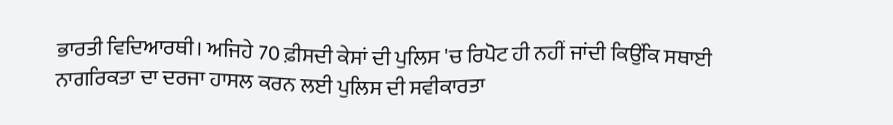ਭਾਰਤੀ ਵਿਦਿਆਰਥੀ। ਅਜਿਹੇ 70 ਫ਼ੀਸਦੀ ਕੇਸਾਂ ਦੀ ਪੁਲਿਸ 'ਚ ਰਿਪੋਟ ਹੀ ਨਹੀਂ ਜਾਂਦੀ ਕਿਉਂਕਿ ਸਥਾਈ ਨਾਗਰਿਕਤਾ ਦਾ ਦਰਜਾ ਹਾਸਲ ਕਰਨ ਲਈ ਪੁਲਿਸ ਦੀ ਸਵੀਕਾਰਤਾ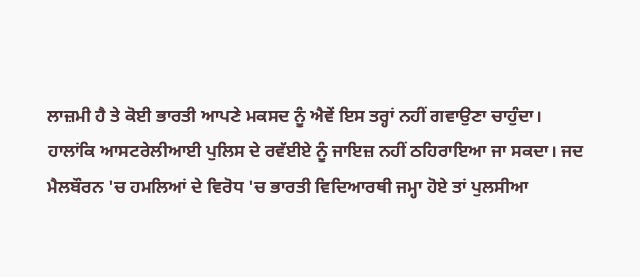ਲਾਜ਼ਮੀ ਹੈ ਤੇ ਕੋਈ ਭਾਰਤੀ ਆਪਣੇ ਮਕਸਦ ਨੂੰ ਐਵੇਂ ਇਸ ਤਰ੍ਹਾਂ ਨਹੀਂ ਗਵਾਉਣਾ ਚਾਹੁੰਦਾ।
ਹਾਲਾਂਕਿ ਆਸਟਰੇਲੀਆਈ ਪੁਲਿਸ ਦੇ ਰਵੱਈਏ ਨੂੰ ਜਾਇਜ਼ ਨਹੀਂ ਠਹਿਰਾਇਆ ਜਾ ਸਕਦਾ। ਜਦ ਮੈਲਬੌਰਨ 'ਚ ਹਮਲਿਆਂ ਦੇ ਵਿਰੋਧ 'ਚ ਭਾਰਤੀ ਵਿਦਿਆਰਥੀ ਜਮ੍ਹਾ ਹੋਏ ਤਾਂ ਪੁਲਸੀਆ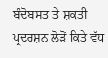ਬੰਦੋਬਸਤ ਤੇ ਸ਼ਕਤੀ ਪ੍ਰਦਰਸ਼ਨ ਲੋੜੋਂ ਕਿਤੇ ਵੱਧ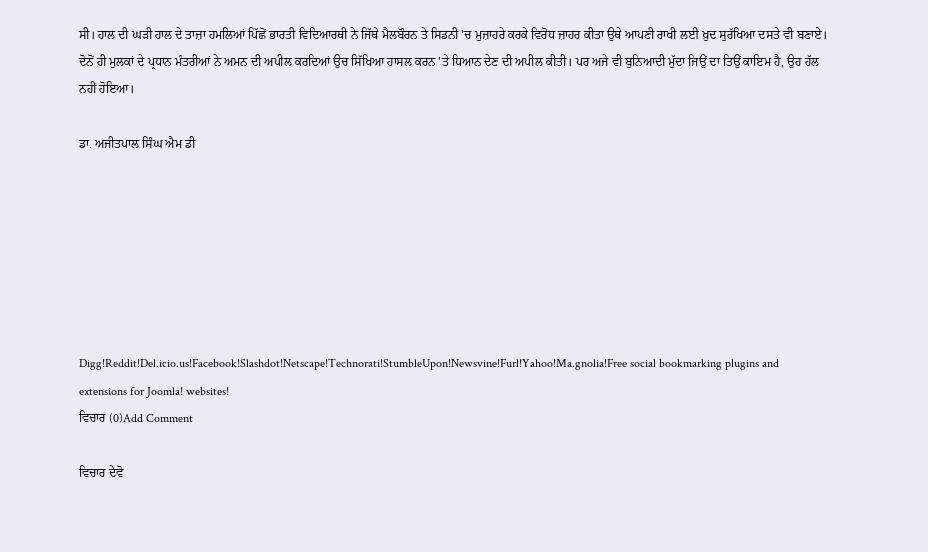ਸੀ। ਹਾਲ ਦੀ ਘੜੀ ਹਾਲ ਦੇ ਤਾਜ਼ਾ ਹਮਲਿਆਂ ਪਿੱਛੋਂ ਭਾਰਤੀ ਵਿਦਿਆਰਥੀ ਨੇ ਜਿੱਥੇ ਮੈਲਬੌਰਨ ਤੇ ਸਿਡਨੀ 'ਚ ਮੁਜ਼ਾਹਰੇ ਕਰਕੇ ਵਿਰੋਧ ਜ਼ਾਹਰ ਕੀਤਾ ਉਥੇ ਆਪਣੀ ਰਾਖੀ ਲਈ ਖ਼ੁਦ ਸੁਰੱਖਿਆ ਦਸਤੇ ਵੀ ਬਣਾਏ। ਦੋਨੋਂ ਹੀ ਮੁਲਕਾਂ ਦੇ ਪ੍ਰਧਾਨ ਮੰਤਰੀਆਂ ਨੇ ਅਮਨ ਦੀ ਅਪੀਲ ਕਰਦਿਆਂ ਉਚ ਸਿੱਖਿਆ ਹਾਸਲ ਕਰਨ 'ਤੇ ਧਿਆਨ ਦੇਣ ਦੀ ਅਪੀਲ ਕੀਤੀ। ਪਰ ਅਜੇ ਵੀ ਬੁਨਿਆਦੀ ਮੁੱਦਾ ਜਿਉਂ ਦਾ ਤਿਉਂ ਕਾਇਮ ਹੈ, ਉਹ ਹੱਲ ਨਹੀਂ ਹੋਇਆ।

ਡਾ. ਅਜੀਤਪਾਲ ਸਿੰਘ ਐਮ ਡੀ







Digg!Reddit!Del.icio.us!Facebook!Slashdot!Netscape!Technorati!StumbleUpon!Newsvine!Furl!Yahoo!Ma.gnolia!Free social bookmarking plugins and extensions for Joomla! websites!
ਵਿਚਾਰ (0)Add Comment

ਵਿਚਾਰ ਦੇਵੋ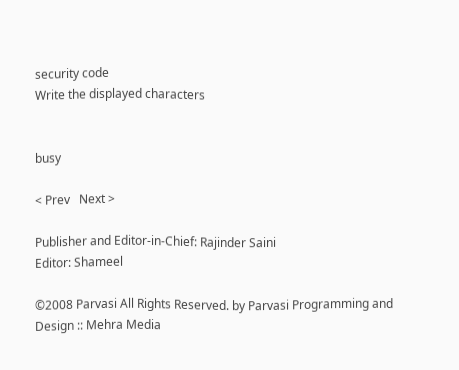security code
Write the displayed characters


busy

< Prev   Next >

Publisher and Editor-in-Chief: Rajinder Saini
Editor: Shameel

©2008 Parvasi All Rights Reserved. by Parvasi Programming and Design :: Mehra Media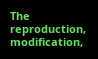The reproduction, modification,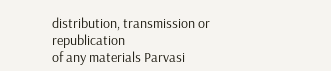distribution, transmission or republication
of any materials Parvasi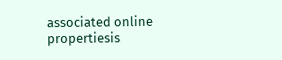associated online propertiesis